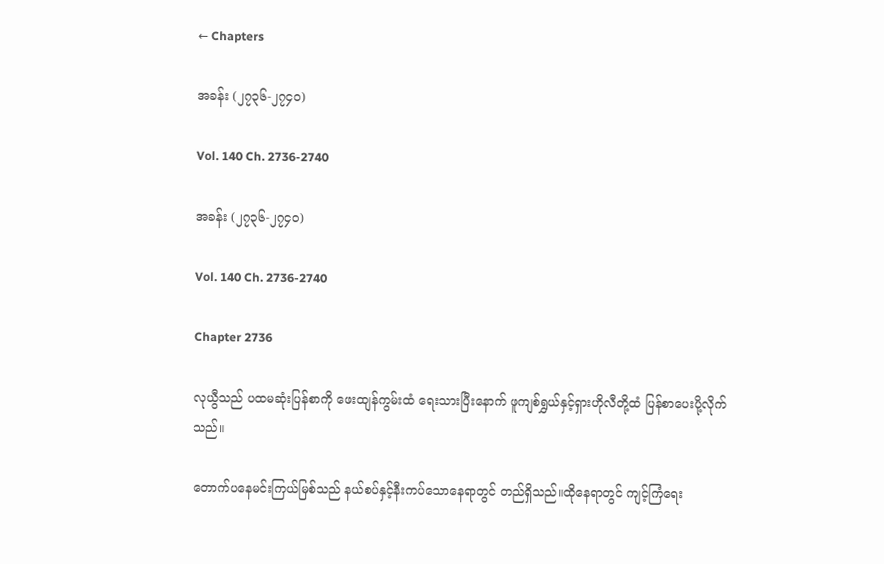← Chapters

အခန်း (၂၇၃၆-၂၇၄၀)

Vol. 140 Ch. 2736-2740

အခန်း (၂၇၃၆-၂၇၄၀)

Vol. 140 Ch. 2736-2740

Chapter 2736

လုယွီသည် ပထမဆုံးပြန်စာကို ဖေးထျန်ကွမ်းထံ ရေးသားပြီးနောက် ဖူကျစ်ရွှယ်နှင့်ရှားဟိုလီတို့ထံ ပြန်စာပေးပို့လိုက်သည်။

တောက်ပနေမင်းကြယ်မြစ်သည် နယ်စပ်နှင့်နီးကပ်သောနေရာတွင် တည်ရှိသည်။ထိုနေရာတွင် ကျင့်ကြံရေး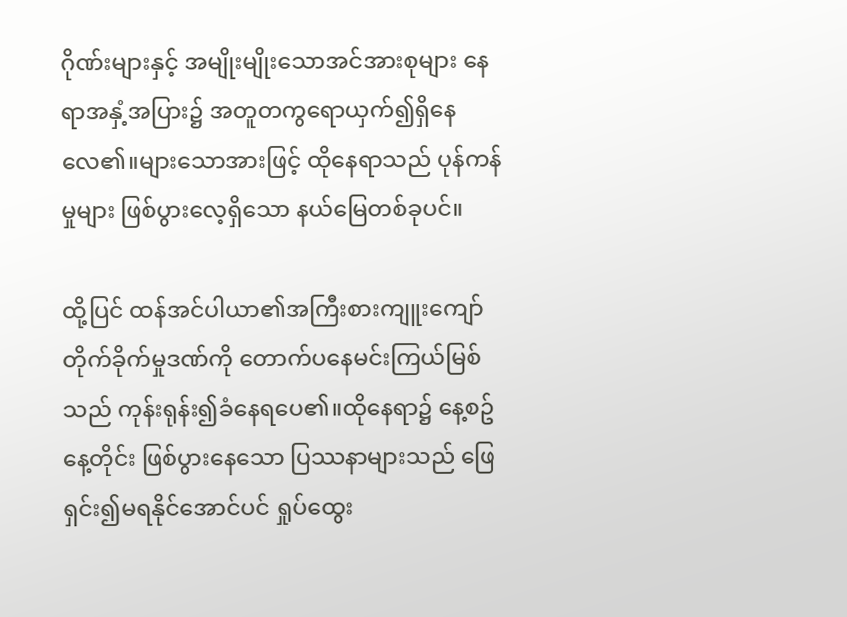ဂိုဏ်းများနှင့် အမျိုးမျိုးသောအင်အားစုများ နေရာအနှံ့အပြား၌ အတူတကွရောယှက်၍ရှိနေလေ၏။များသောအားဖြင့် ထိုနေရာသည် ပုန်ကန်မှုများ ဖြစ်ပွားလေ့ရှိသော နယ်မြေတစ်ခုပင်။

ထို့ပြင် ထန်အင်ပါယာ၏အကြီးစားကျူးကျော်တိုက်ခိုက်မှုဒဏ်ကို တောက်ပနေမင်းကြယ်မြစ်သည် ကုန်းရုန်း၍ခံနေရပေ၏။ထိုနေရာ၌ နေ့စဥ်နေ့တိုင်း ဖြစ်ပွားနေသော ပြဿနာများသည် ဖြေရှင်း၍မရနိုင်အောင်ပင် ရှုပ်ထွေး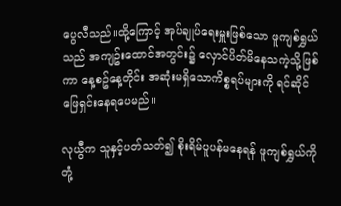ပွေလီသည်။ထို့ကြောင့် အုပ်ချုပ်ရေးမှူးဖြစ်သော ဖူကျစ်ရွှယ်သည် အကျဥ်းထောင်အတွင်း၌ လှောင်ပိတ်မိနေသကဲ့သို့ဖြစ်ကာ နေ့စဥ်နေ့တိုင်း အဆုံးမရှိသောကိစ္စရပ်များကို ရင်ဆိုင်ဖြေရှင်းနေရပေမည်။

လုယွီက သူနှင့်ပတ်သတ်၍ စိုးရိမ်ပူပန်မနေရန် ဖူကျစ်ရွှယ်ကို တုံ့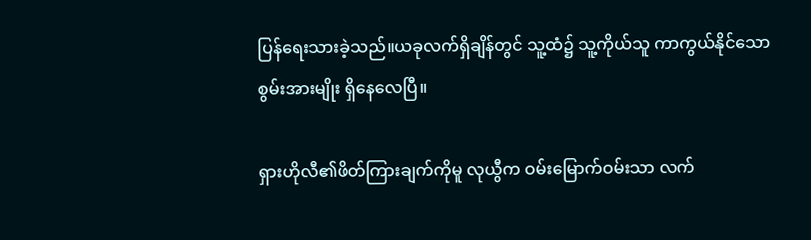ပြန်ရေးသားခဲ့သည်။ယခုလက်ရှိချိန်တွင် သူ့ထံ၌ သူ့ကိုယ်သူ ကာကွယ်နိုင်သောစွမ်းအားမျိုး ရှိနေလေပြီ။

ရှားဟိုလီ၏ဖိတ်ကြားချက်ကိုမူ လုယွီက ဝမ်းမြောက်ဝမ်းသာ လက်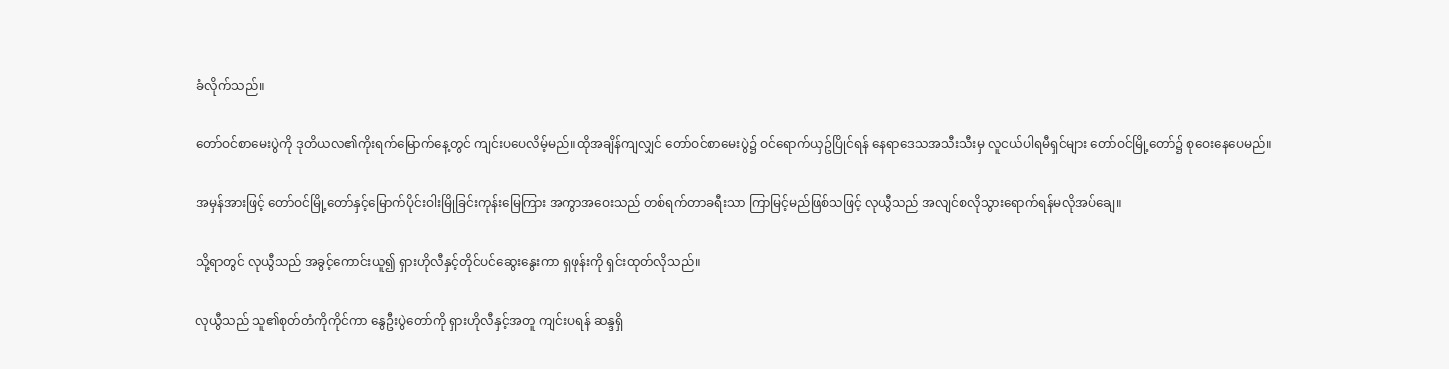ခံလိုက်သည်။

တော်ဝင်စာမေးပွဲကို ဒုတိယလ၏ကိုးရက်မြောက်နေ့တွင် ကျင်းပပေလိမ့်မည်။ထိုအချိန်ကျလျှင် တော်ဝင်စာမေးပွဲ၌ ဝင်ရောက်ယှဥ်ပြိုင်ရန် နေရာဒေသအသီးသီးမှ လူငယ်ပါရမီရှင်များ တော်ဝင်မြို့တော်၌ စုဝေးနေပေမည်။

အမှန်အားဖြင့် တော်ဝင်မြို့တော်နှင့်မြောက်ပိုင်းဝါးမြိုခြင်းကုန်းမြေကြား အကွာအဝေးသည် တစ်ရက်တာခရီးသာ ကြာမြင့်မည်ဖြစ်သဖြင့် လုယွီသည် အလျင်စလိုသွားရောက်ရန်မလိုအပ်ချေ။

သို့ရာတွင် လုယွီသည် အခွင့်ကောင်းယူ၍ ရှားဟိုလီနှင့်တိုင်ပင်ဆွေးနွေးကာ ရှဖုန်းကို ရှင်းထုတ်လိုသည်။

လုယွီသည် သူ၏စုတ်တံကိုကိုင်ကာ နွေဦးပွဲတော်ကို ရှားဟိုလီနှင့်အတူ ကျင်းပရန် ဆန္ဒရှိ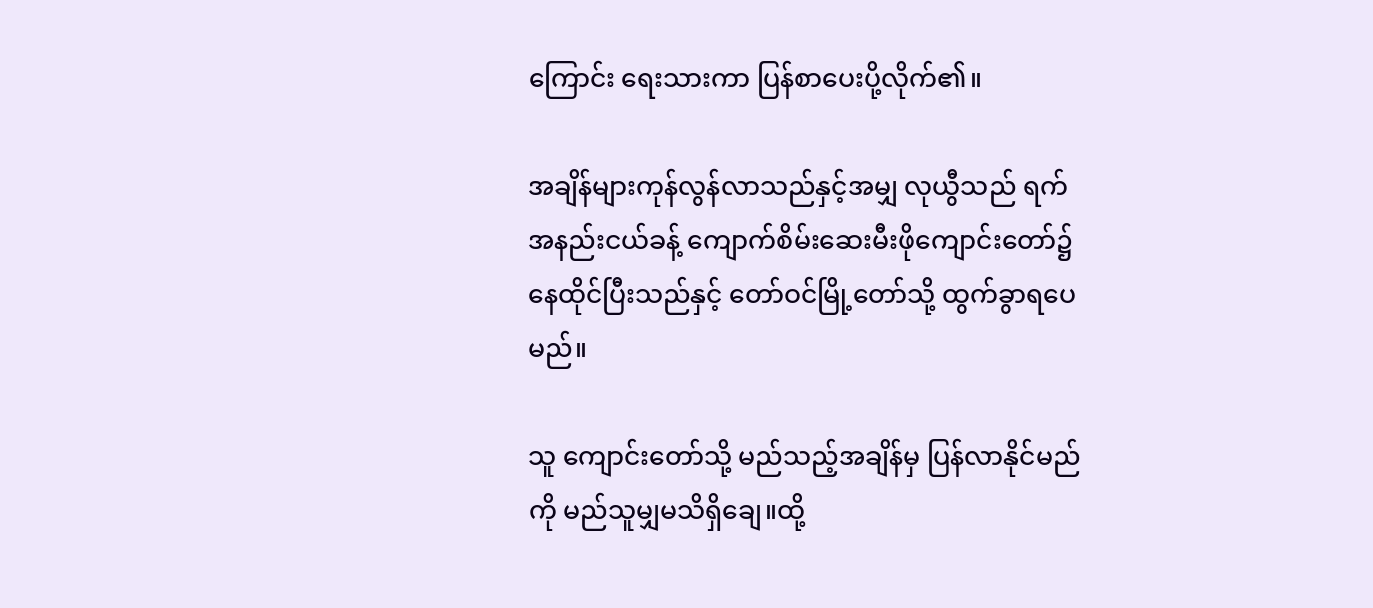ကြောင်း ရေးသားကာ ပြန်စာပေးပို့လိုက်၏။

အချိန်များကုန်လွန်လာသည်နှင့်အမျှ လုယွီသည် ရက်အနည်းငယ်ခန့် ကျောက်စိမ်းဆေးမီးဖိုကျောင်းတော်၌ နေထိုင်ပြီးသည်နှင့် တော်ဝင်မြို့တော်သို့ ထွက်ခွာရပေမည်။

သူ ကျောင်းတော်သို့ မည်သည့်အချိန်မှ ပြန်လာနိုင်မည်ကို မည်သူမျှမသိရှိချေ။ထို့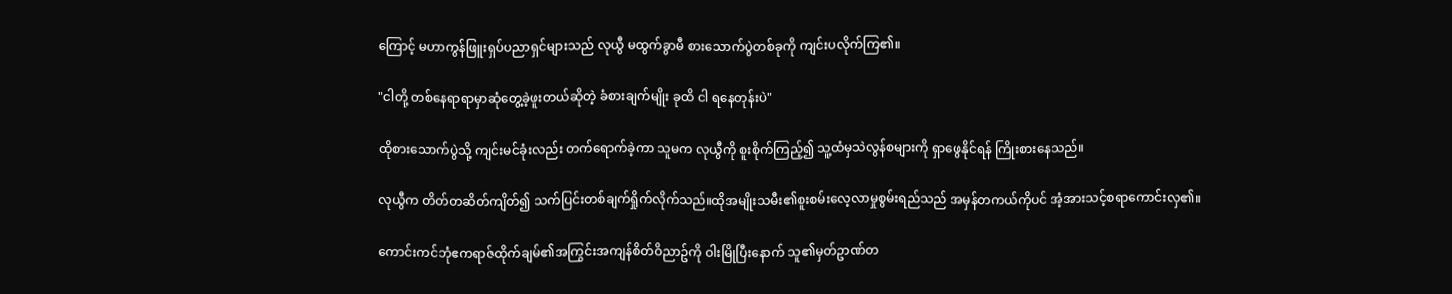ကြောင့် မဟာကွန်ဖြူးရှပ်ပညာရှင်များသည် လုယွီ မထွက်ခွာမီ စားသောက်ပွဲတစ်ခုကို ကျင်းပလိုက်ကြ၏။

"ငါတို့ တစ်နေရာရာမှာဆုံတွေ့ခဲ့ဖူးတယ်ဆိုတဲ့ ခံစားချက်မျိုး ခုထိ ငါ ရနေတုန်းပဲ"

ထိုစားသောက်ပွဲသို့ ကျင်းမင်ခုံးလည်း တက်ရောက်ခဲ့ကာ သူမက လုယွီကို စူးစိုက်ကြည့်၍ သူ့ထံမှသဲလွန်စများကို ရှာဖွေနိုင်ရန် ကြိုးစားနေသည်။

လုယွီက တိတ်တဆိတ်ကျိတ်၍ သက်ပြင်းတစ်ချက်ရှိုက်လိုက်သည်။ထိုအမျိုးသမီး၏စူးစမ်းလေ့လာမှုစွမ်းရည်သည် အမှန်တကယ်ကိုပင် အံ့အားသင့်စရာကောင်းလှ၏။

ကောင်းကင်ဘုံဧကရာဇ်ထိုက်ချမ်၏အကြွင်းအကျန်စိတ်ဝိညာဥ်ကို ဝါးမြိုပြီးနောက် သူ၏မှတ်ဥာဏ်တ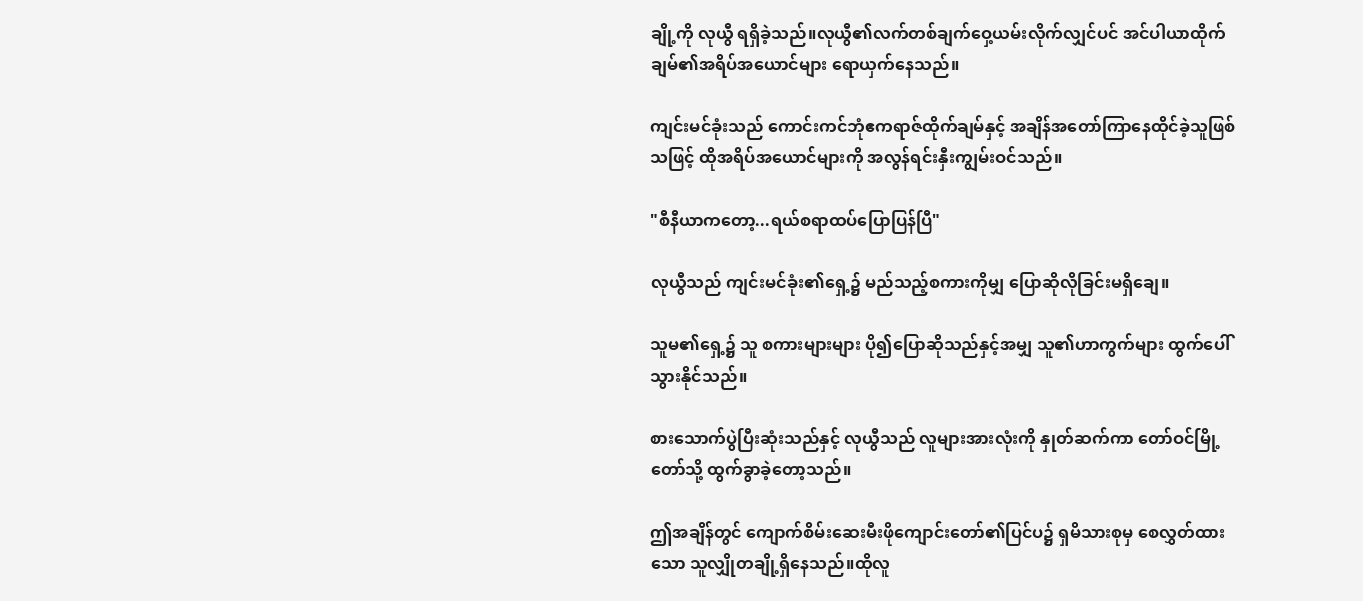ချို့ကို လုယွီ ရရှိခဲ့သည်။လုယွီ၏လက်တစ်ချက်ဝှေ့ယမ်းလိုက်လျှင်ပင် အင်ပါယာထိုက်ချမ်၏အရိပ်အယောင်များ ရောယှက်နေသည်။

ကျင်းမင်ခုံးသည် ကောင်းကင်ဘုံဧကရာဇ်ထိုက်ချမ်နှင့် အချိန်အတော်ကြာနေထိုင်ခဲ့သူဖြစ်သဖြင့် ထိုအရိပ်အယောင်များကို အလွန်ရင်းနှီးကျွမ်းဝင်သည်။

"စီနီယာကတော့...ရယ်စရာထပ်ပြောပြန်ပြီ"

လုယွီသည် ကျင်းမင်ခုံး၏ရှေ့၌ မည်သည့်စကားကိုမျှ ပြောဆိုလိုခြင်းမရှိချေ။

သူမ၏ရှေ့၌ သူ စကားများများ ပို၍ပြောဆိုသည်နှင့်အမျှ သူ၏ဟာကွက်များ ထွက်ပေါ်သွားနိုင်သည်။

စားသောက်ပွဲပြီးဆုံးသည်နှင့် လုယွီသည် လူများအားလုံးကို နှုတ်ဆက်ကာ တော်ဝင်မြို့တော်သို့ ထွက်ခွာခဲ့တော့သည်။

ဤအချိန်တွင် ကျောက်စိမ်းဆေးမီးဖိုကျောင်းတော်၏ပြင်ပ၌ ရှမိသားစုမှ စေလွှတ်ထားသော သူလျှိုတချို့ရှိနေသည်။ထိုလူ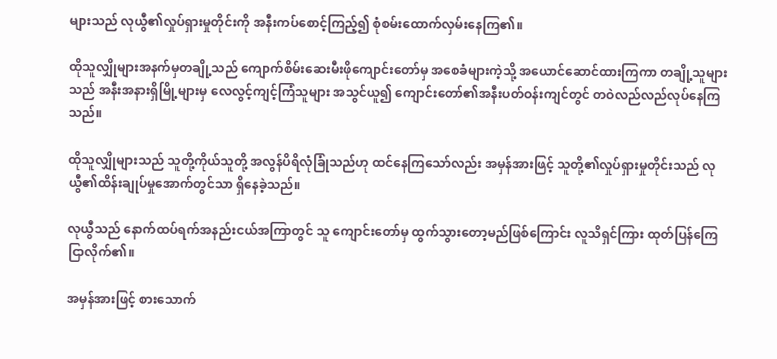များသည် လုယွီ၏လှုပ်ရှားမှုတိုင်းကို အနီးကပ်စောင့်ကြည့်၍ စုံစမ်းထောက်လှမ်းနေကြ၏။

ထိုသူလျှိုများအနက်မှတချို့သည် ကျောက်စိမ်းဆေးမီးဖိုကျောင်းတော်မှ အစေခံများကဲ့သို့ အယောင်ဆောင်ထားကြကာ တချို့သူများသည် အနီးအနားရှိမြို့များမှ လေလွင့်ကျင့်ကြံသူများ အသွင်ယူ၍ ကျောင်းတော်၏အနီးပတ်ဝန်းကျင်တွင် တဝဲလည်လည်လုပ်နေကြသည်။

ထိုသူလျှိုများသည် သူတို့ကိုယ်သူတို့ အလွန်ပိရိလုံခြုံသည်ဟု ထင်နေကြသော်လည်း အမှန်အားဖြင့် သူတို့၏လှုပ်ရှားမှုတိုင်းသည် လုယွီ၏ထိန်းချုပ်မှုအောက်တွင်သာ ရှိနေခဲ့သည်။

လုယွီသည် နောက်ထပ်ရက်အနည်းငယ်အကြာတွင် သူ ကျောင်းတော်မှ ထွက်သွားတော့မည်ဖြစ်ကြောင်း လူသိရှင်ကြား ထုတ်ပြန်ကြေငြာလိုက်၏။

အမှန်အားဖြင့် စားသောက်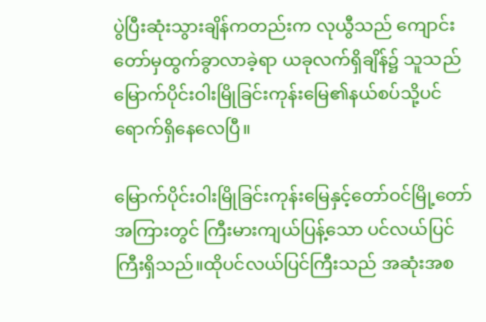ပွဲပြီးဆုံးသွားချိန်ကတည်းက လုယွီသည် ကျောင်းတော်မှထွက်ခွာလာခဲ့ရာ ယခုလက်ရှိချိန်၌ သူသည် မြောက်ပိုင်းဝါးမြိုခြင်းကုန်းမြေ၏နယ်စပ်သို့ပင် ရောက်ရှိနေလေပြီ။

မြောက်ပိုင်းဝါးမြိုခြင်းကုန်းမြေနှင့်တော်ဝင်မြို့တော်အကြားတွင် ကြီးမားကျယ်ပြန့်သော ပင်လယ်ပြင်ကြီးရှိသည်။ထိုပင်လယ်ပြင်ကြီးသည် အဆုံးအစ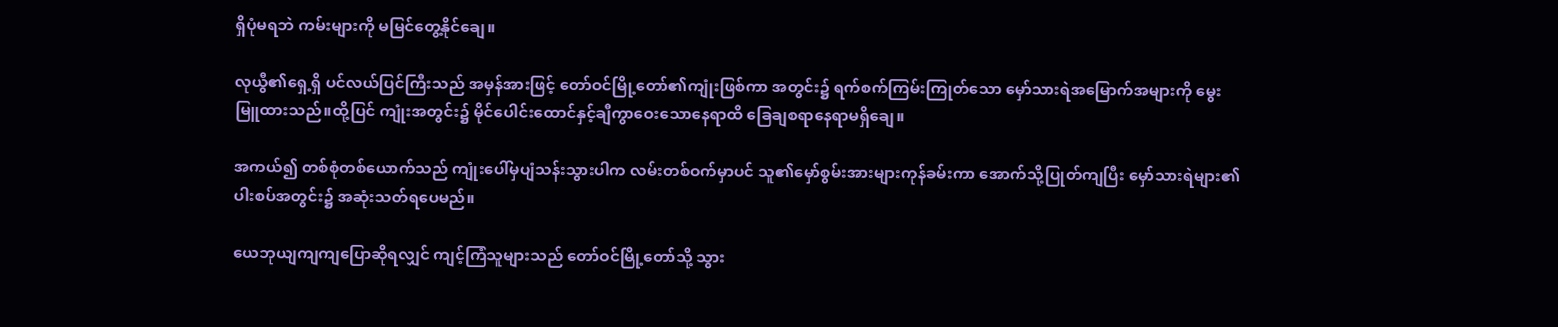ရှိပုံမရဘဲ ကမ်းများကို မမြင်တွေ့နိုင်ချေ။

လုယွီ၏ရှေ့ရှိ ပင်လယ်ပြင်ကြီးသည် အမှန်အားဖြင့် တော်ဝင်မြို့တော်၏ကျုံးဖြစ်ကာ အတွင်း၌ ရက်စက်ကြမ်းကြုတ်သော မှော်သားရဲအမြောက်အများကို မွေးမြူထားသည်။ထို့ပြင် ကျုံးအတွင်း၌ မိုင်ပေါင်းထောင်နှင့်ချီကွာဝေးသောနေရာထိ ခြေချစရာနေရာမရှိချေ။

အကယ်၍ တစ်စုံတစ်ယောက်သည် ကျုံးပေါ်မှပျံသန်းသွားပါက လမ်းတစ်ဝက်မှာပင် သူ၏မှော်စွမ်းအားများကုန်ခမ်းကာ အောက်သို့ပြုတ်ကျပြီး မှော်သားရဲများ၏ပါးစပ်အတွင်း၌ အဆုံးသတ်ရပေမည်။

ယေဘုယျကျကျပြောဆိုရလျှင် ကျင့်ကြံသူများသည် တော်ဝင်မြို့တော်သို့ သွား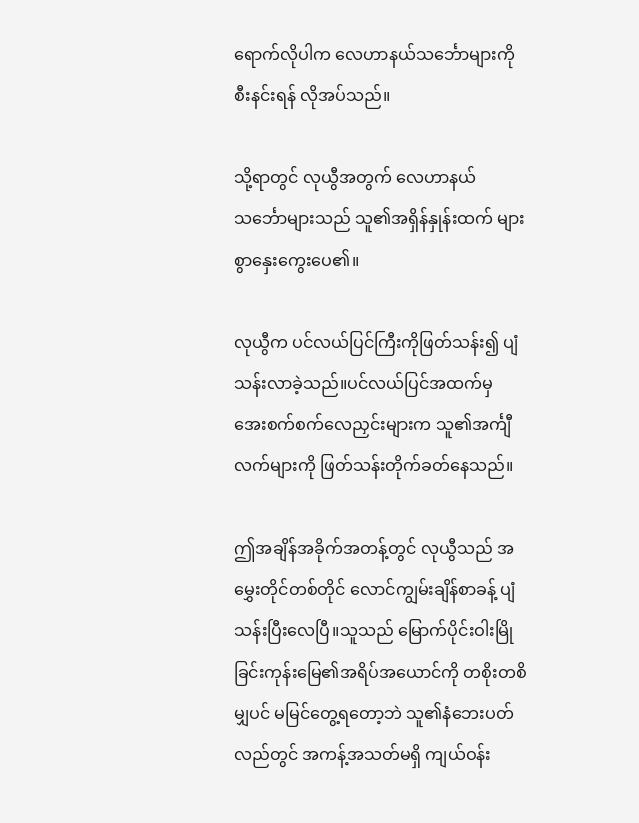ရောက်လိုပါက လေဟာနယ်သင်္ဘောများကိုစီးနင်းရန် လိုအပ်သည်။

သို့ရာတွင် လုယွီအတွက် လေဟာနယ်သင်္ဘောများသည် သူ၏အရှိန်နှုန်းထက် များစွာနှေးကွေးပေ၏။

လုယွီက ပင်လယ်ပြင်ကြီးကိုဖြတ်သန်း၍ ပျံသန်းလာခဲ့သည်။ပင်လယ်ပြင်အထက်မှ အေးစက်စက်လေညှင်းများက သူ၏အင်္ကျီလက်များကို ဖြတ်သန်းတိုက်ခတ်နေသည်။

ဤအချိန်အခိုက်အတန့်တွင် လုယွီသည် အမွှေးတိုင်တစ်တိုင် လောင်ကျွမ်းချိန်စာခန့် ပျံသန်းပြီးလေပြီ။သူသည် မြောက်ပိုင်းဝါးမြိုခြင်းကုန်းမြေ၏အရိပ်အယောင်ကို တစိုးတစိမျှပင် မမြင်တွေ့ရတော့ဘဲ သူ၏နံဘေးပတ်လည်တွင် အကန့်အသတ်မရှိ ကျယ်ဝန်း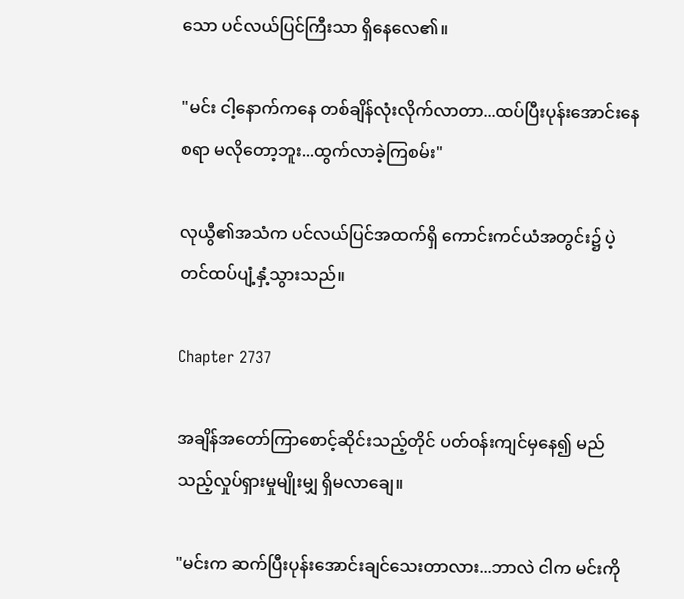သော ပင်လယ်ပြင်ကြီးသာ ရှိနေလေ၏။

"မင်း ငါ့နောက်ကနေ တစ်ချိန်လုံးလိုက်လာတာ...ထပ်ပြီးပုန်းအောင်းနေစရာ မလိုတော့ဘူး...ထွက်လာခဲ့ကြစမ်း"

လုယွီ၏အသံက ပင်လယ်ပြင်အထက်ရှိ ကောင်းကင်ယံအတွင်း၌ ပဲ့တင်ထပ်ပျံ့နှံ့သွားသည်။

Chapter 2737

အချိန်အတော်ကြာစောင့်ဆိုင်းသည့်တိုင် ပတ်ဝန်းကျင်မှနေ၍ မည်သည့်လှုပ်ရှားမှုမျိုးမျှ ရှိမလာချေ။

"မင်းက ဆက်ပြီးပုန်းအောင်းချင်သေးတာလား...ဘာလဲ ငါက မင်းကို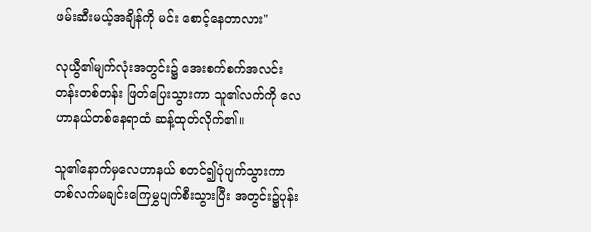ဖမ်းဆီးမယ့်အချိန်ကို မင်း စောင့်နေတာလား"

လုယွီ၏မျက်လုံးအတွင်း၌ အေးစက်စက်အလင်းတန်းတစ်တန်း ဖြတ်ပြေးသွားကာ သူ၏လက်ကို လေဟာနယ်တစ်နေရာထံ ဆန့်ထုတ်လိုက်၏။

သူ၏နောက်မှလေဟာနယ် စတင်၍ပုံပျက်သွားကာ တစ်လက်မချင်းကြေမွှပျက်စီးသွားပြီး အတွင်း၌ပုန်း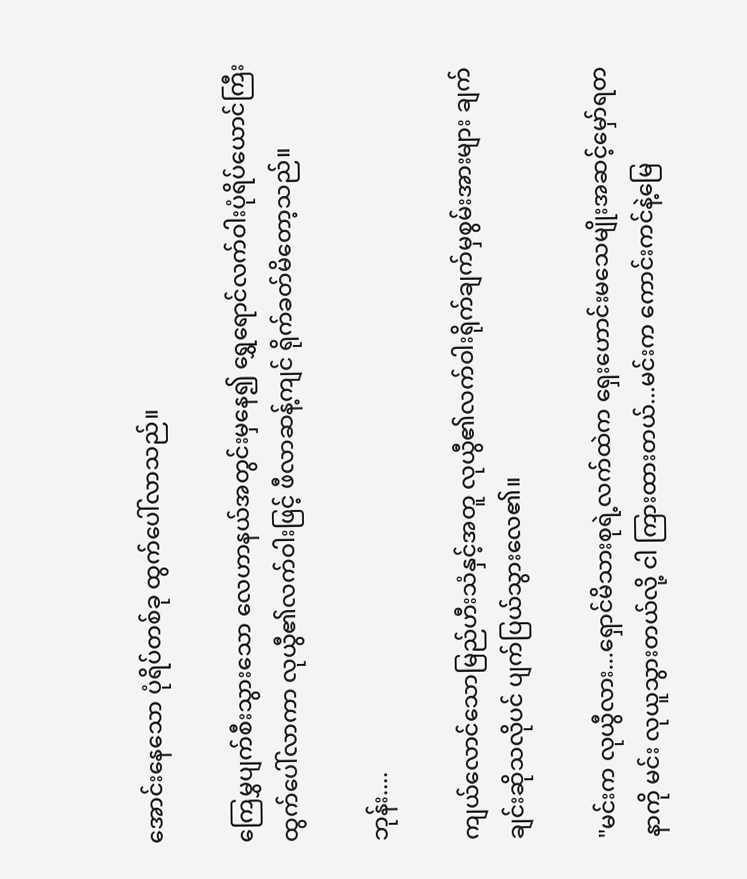အောင်းနေသော ပုံရိပ်တစ်ခု ထွက်ပေါ်လာသည်။

ကြေမွှပျက်စီးသွားသော လေဟာနယ်အတွင်းမှနေ၍ ရွှေရောင်လက်ဝါးပုံရိပ်ယောင်ကြီးထွက်ပေါ်လာကာ လုယွီ၏လက်ဝါးဖြင့် ဖီလာဆန့်ကျင် ရိုက်ခတ်မိတော့သည်။

ဘုန်း....

ကျယ်လောင်သောမြည်ဟီးသံနှင့်အတူ လုယွီ၏လက်ဝါးရိုက်ချက်မှစွမ်းအားများ ချက်ချင်းဆိုသလိုပင် ပျက်ပြယ်သွားလေ၏။

"မင်းက လုယွီလား...ရှောင်မိသားစုရဲ့လက်ထဲက ရှေးဟောင်းမသေမျိုးအဆင့်မှော်ရတနာကို မင်း လုယူသွားတယ်လို့ ငါ ကြားထားတယ်...မင်းက ကောင်းကင်နဲ့မြေ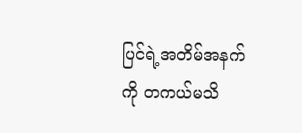ပြင်ရဲ့အတိမ်အနက်ကို တကယ်မသိ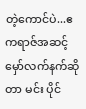တဲ့ကောင်ပဲ...ဧကရာဇ်အဆင့်မှော်လက်နက်ဆိုတာ မင်း ပိုင်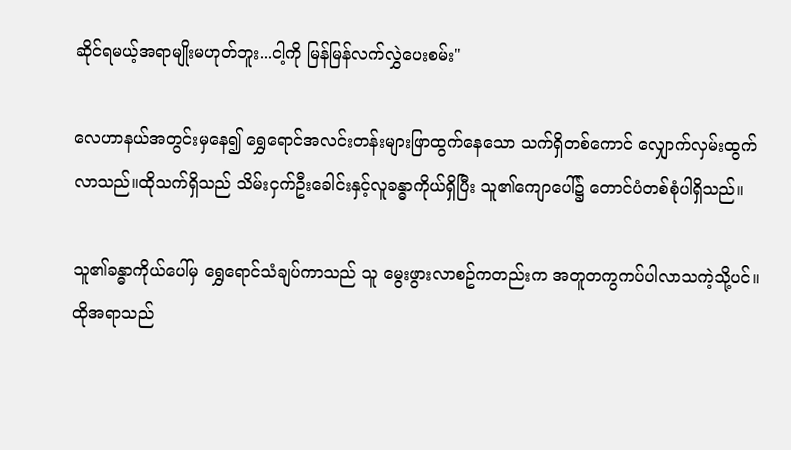ဆိုင်ရမယ့်အရာမျိုးမဟုတ်ဘူး...ငါ့ကို မြန်မြန်လက်လွှဲပေးစမ်း"

လေဟာနယ်အတွင်းမှနေ၍ ရွှေရောင်အလင်းတန်းများဖြာထွက်နေသော သက်ရှိတစ်ကောင် လျှောက်လှမ်းထွက်လာသည်။ထိုသက်ရှိသည် သိမ်းငှက်ဦးခေါင်းနှင့်လူခန္ဓာကိုယ်ရှိပြီး သူ၏ကျောပေါ်၌ တောင်ပံတစ်စုံပါရှိသည်။

သူ၏ခန္ဓာကိုယ်ပေါ်မှ ရွှေရောင်သံချပ်ကာသည် သူ မွေးဖွားလာစဥ်ကတည်းက အတူတကွကပ်ပါလာသကဲ့သို့ပင်။ထိုအရာသည်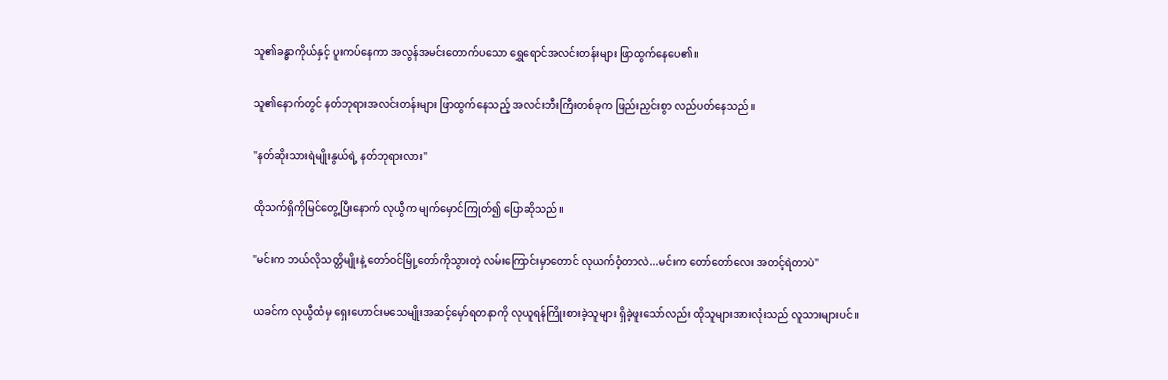သူ၏ခန္ဓာကိုယ်နှင့် ပူးကပ်နေကာ အလွန်အမင်းတောက်ပသော ရွှေရောင်အလင်းတန်းများ ဖြာထွက်နေပေ၏။

သူ၏နောက်တွင် နတ်ဘုရားအလင်းတန်းများ ဖြာထွက်နေသည့် အလင်းဘီးကြီးတစ်ခုက ဖြည်းညှင်းစွာ လည်ပတ်နေသည်။

"နတ်ဆိုးသားရဲမျိုးနွယ်ရဲ့ နတ်ဘုရားလား"

ထိုသက်ရှိကိုမြင်တွေ့ပြီးနောက် လုယွီက မျက်မှောင်ကြုတ်၍ ပြောဆိုသည်။

"မင်းက ဘယ်လိုသတ္တိမျိုးနဲ့ တော်ဝင်မြို့တော်ကိုသွားတဲ့ လမ်းကြောင်းမှာတောင် လုယက်ဝံ့တာလဲ...မင်းက တော်တော်လေး အတင့်ရဲတာပဲ"

ယခင်က လုယွီထံမှ ရှေးဟောင်းမသေမျိုးအဆင့်မှော်ရတနာကို လုယူရန်ကြိုးစားခဲ့သူများ ရှိခဲ့ဖူးသော်လည်း ထိုသူများအားလုံးသည် လူသားများပင်။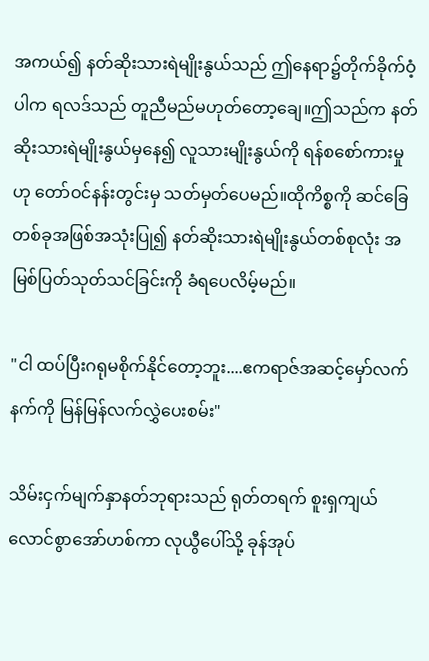အကယ်၍ နတ်ဆိုးသားရဲမျိုးနွယ်သည် ဤနေရာ၌တိုက်ခိုက်ဝံ့ပါက ရလဒ်သည် တူညီမည်မဟုတ်တော့ချေ။ဤသည်က နတ်ဆိုးသားရဲမျိုးနွယ်မှနေ၍ လူသားမျိုးနွယ်ကို ရန်စစော်ကားမှုဟု တော်ဝင်နန်းတွင်းမှ သတ်မှတ်ပေမည်။ထိုကိစ္စကို ဆင်ခြေတစ်ခုအဖြစ်အသုံးပြု၍ နတ်ဆိုးသားရဲမျိုးနွယ်တစ်စုလုံး အမြစ်ပြတ်သုတ်သင်ခြင်းကို ခံရပေလိမ့်မည်။

"ငါ ထပ်ပြီးဂရုမစိုက်နိုင်တော့ဘူး....ဧကရာဇ်အဆင့်မှော်လက်နက်ကို မြန်မြန်လက်လွှဲပေးစမ်း"

သိမ်းငှက်မျက်နှာနတ်ဘုရားသည် ရုတ်တရက် စူးရှကျယ်လောင်စွာအော်ဟစ်ကာ လုယွီပေါ်သို့ ခုန်အုပ်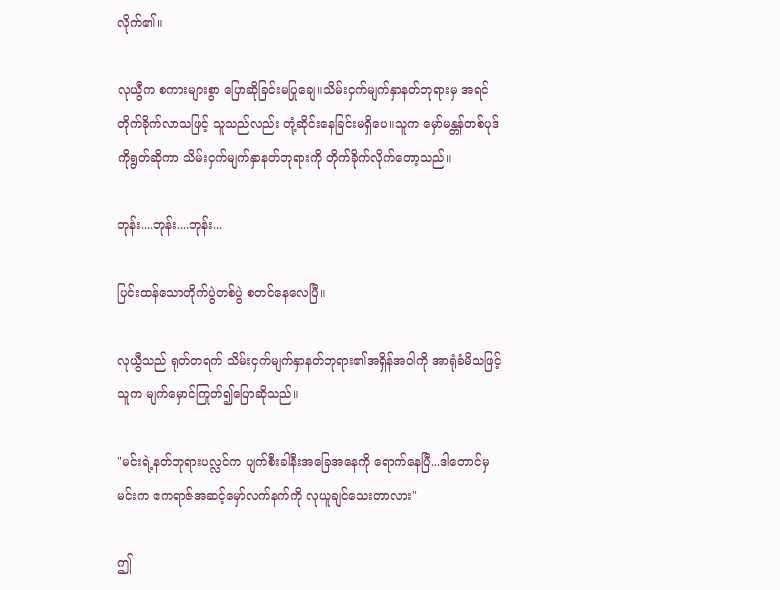လိုက်၏။

လုယွီက စကားများစွာ ပြောဆိုခြင်းမပြုချေ။သိမ်းငှက်မျက်နှာနတ်ဘုရားမှ အရင်တိုက်ခိုက်လာသဖြင့် သူသည်လည်း တုံ့ဆိုင်းနေခြင်းမရှိပေ။သူက မှော်မန္တန်တစ်ပုဒ်ကိုရွတ်ဆိုကာ သိမ်းငှက်မျက်နှာနတ်ဘုရားကို တိုက်ခိုက်လိုက်တော့သည်။

ဘုန်း....ဘုန်း....ဘုန်း...

ပြင်းထန်သောတိုက်ပွဲတစ်ပွဲ စတင်နေလေပြီ။

လုယွီသည် ရုတ်တရက် သိမ်းငှက်မျက်နှာနတ်ဘုရား၏အရှိန်အဝါကို အာရုံခံမိသဖြင့် သူက မျက်မှောင်ကြုတ်၍ပြောဆိုသည်။

"မင်းရဲ့နတ်ဘုရားပလ္လင်က ပျက်စီးခါနီးအခြေအနေကို ရောက်နေပြီ...ဒါတောင်မှ မင်းက ဧကရာဇ်အဆင့်မှော်လက်နက်ကို လုယူချင်သေးတာလား"

ဤ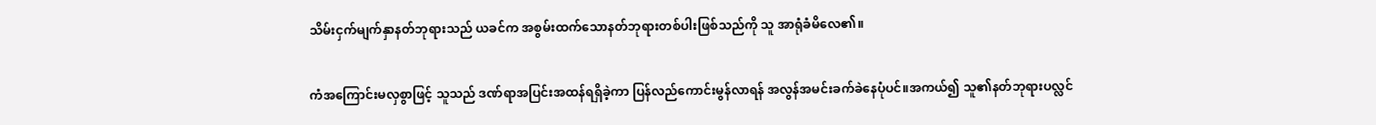သိမ်းငှက်မျက်နှာနတ်ဘုရားသည် ယခင်က အစွမ်းထက်သောနတ်ဘုရားတစ်ပါးဖြစ်သည်ကို သူ အာရုံခံမိလေ၏။

ကံအကြောင်းမလှစွာဖြင့် သူသည် ဒဏ်ရာအပြင်းအထန်ရရှိခဲ့ကာ ပြန်လည်ကောင်းမွန်လာရန် အလွန်အမင်းခက်ခဲနေပုံပင်။အကယ်၍ သူ၏နတ်ဘုရားပလ္လင်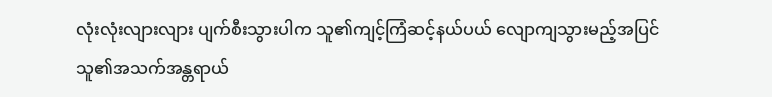လုံးလုံးလျားလျား ပျက်စီးသွားပါက သူ၏ကျင့်ကြံဆင့်နယ်ပယ် လျောကျသွားမည့်အပြင် သူ၏အသက်အန္တရာယ်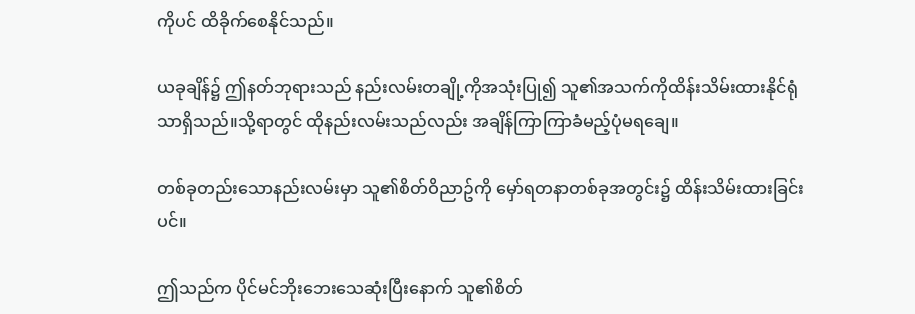ကိုပင် ထိခိုက်စေနိုင်သည်။

ယခုချိန်၌ ဤနတ်ဘုရားသည် နည်းလမ်းတချို့ကိုအသုံးပြု၍ သူ၏အသက်ကိုထိန်းသိမ်းထားနိုင်ရုံသာရှိသည်။သို့ရာတွင် ထိုနည်းလမ်းသည်လည်း အချိန်ကြာကြာခံမည့်ပုံမရချေ။

တစ်ခုတည်းသောနည်းလမ်းမှာ သူ၏စိတ်ဝိညာဥ်ကို မှော်ရတနာတစ်ခုအတွင်း၌ ထိန်းသိမ်းထားခြင်းပင်။

ဤသည်က ပိုင်မင်ဘိုးဘေးသေဆုံးပြီးနောက် သူ၏စိတ်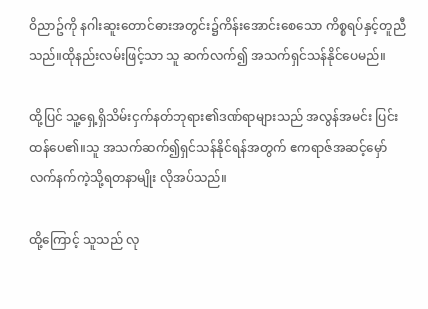ဝိညာဥ်ကို နဂါးဆူးတောင်ဓားအတွင်း၌ကိန်းအောင်းစေသော ကိစ္စရပ်နှင့်တူညီသည်။ထိုနည်းလမ်းဖြင့်သာ သူ ဆက်လက်၍ အသက်ရှင်သန်နိုင်ပေမည်။

ထို့ပြင် သူ့ရှေ့ရှိသိမ်းငှက်နတ်ဘုရား၏ဒဏ်ရာများသည် အလွန်အမင်း ပြင်းထန်ပေ၏။သူ အသက်ဆက်၍ရှင်သန်နိုင်ရန်အတွက် ဧကရာဇ်အဆင့်မှော်လက်နက်ကဲ့သို့ရတနာမျိုး လိုအပ်သည်။

ထို့ကြောင့် သူသည် လု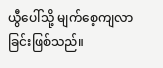ယွီပေါ်သို့ မျက်စေ့ကျလာခြင်းဖြစ်သည်။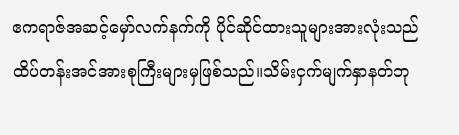ဧကရာဇ်အဆင့်မှော်လက်နက်ကို ပိုင်ဆိုင်ထားသူများအားလုံးသည် ထိပ်တန်းအင်အားစုကြီးများမှဖြစ်သည်။သိမ်းငှက်မျက်နှာနတ်ဘု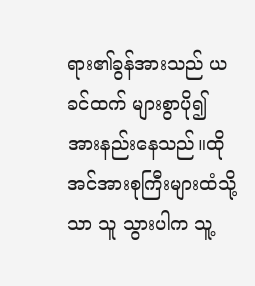ရား၏ခွန်အားသည် ယခင်ထက် များစွာပို၍အားနည်းနေသည်။ထိုအင်အားစုကြီးများထံသို့သာ သူ သွားပါက သူ့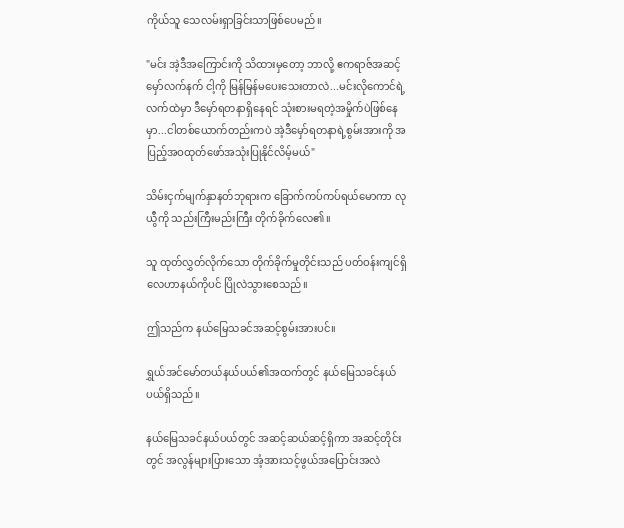ကိုယ်သူ သေလမ်းရှာခြင်းသာဖြစ်ပေမည်။

"မင်း အဲ့ဒီအကြောင်းကို သိထားမှတော့ ဘာလို့ ဧကရာဇ်အဆင့်မှော်လက်နက် ငါ့ကို မြန်မြန်မပေးသေးတာလဲ...မင်းလိုကောင်ရဲ့လက်ထဲမှာ ဒီမှော်ရတနာရှိနေရင် သုံးစားမရတဲ့အမှိုက်ပဲဖြစ်နေမှာ...ငါတစ်ယောက်တည်းကပဲ အဲ့ဒီမှော်ရတနာရဲ့စွမ်းအားကို အပြည့်အဝထုတ်ဖော်အသုံးပြုနိုင်လိမ့်မယ်"

သိမ်းငှက်မျက်နှာနတ်ဘုရားက ခြောက်ကပ်ကပ်ရယ်မောကာ လုယွီကို သည်းကြီးမည်းကြီး တိုက်ခိုက်လေ၏။

သူ ထုတ်လွှတ်လိုက်သော တိုက်ခိုက်မှုတိုင်းသည် ပတ်ဝန်းကျင်ရှိ လေဟာနယ်ကိုပင် ပြိုလဲသွားစေသည်။

ဤသည်က နယ်မြေသခင်အဆင့်စွမ်းအားပင်။

ရွှယ်အင်မော်တယ်နယ်ပယ်၏အထက်တွင် နယ်မြေသခင်နယ်ပယ်ရှိသည်။

နယ်မြေသခင်နယ်ပယ်တွင် အဆင့်ဆယ်ဆင့်ရှိကာ အဆင့်တိုင်းတွင် အလွန်များပြားသော အံ့အားသင့်ဖွယ်အပြောင်းအလဲ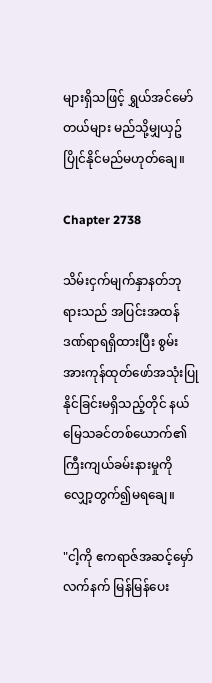များရှိသဖြင့် ရွှယ်အင်မော်တယ်များ မည်သို့မျှယှဥ်ပြိုင်နိုင်မည်မဟုတ်ချေ။

Chapter 2738

သိမ်းငှက်မျက်နှာနတ်ဘုရားသည် အပြင်းအထန်ဒဏ်ရာရရှိထားပြီး စွမ်းအားကုန်ထုတ်ဖော်အသုံးပြုနိုင်ခြင်းမရှိသည့်တိုင် နယ်မြေသခင်တစ်ယောက်၏ကြီးကျယ်ခမ်းနားမှုကို လျှော့တွက်၍မရချေ။

"ငါ့ကို ဧကရာဇ်အဆင့်မှော်လက်နက် မြန်မြန်ပေး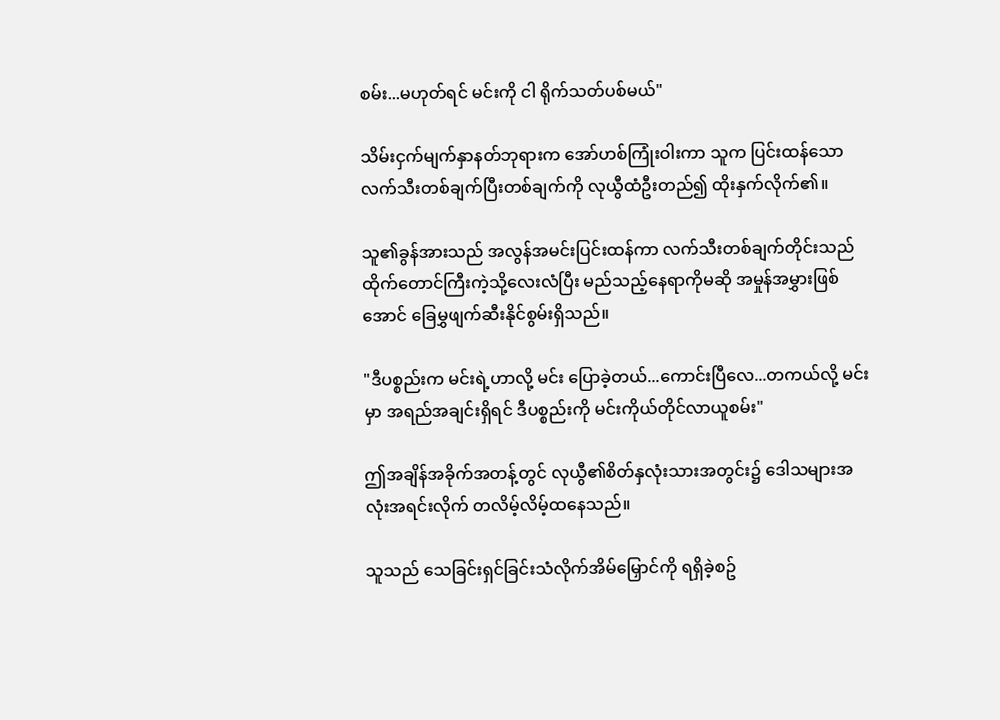စမ်း...မဟုတ်ရင် မင်းကို ငါ ရိုက်သတ်ပစ်မယ်"

သိမ်းငှက်မျက်နှာနတ်ဘုရားက အော်ဟစ်ကြုံးဝါးကာ သူက ပြင်းထန်သောလက်သီးတစ်ချက်ပြီးတစ်ချက်ကို လုယွီထံဦးတည်၍ ထိုးနှက်လိုက်၏။

သူ၏ခွန်အားသည် အလွန်အမင်းပြင်းထန်ကာ လက်သီးတစ်ချက်တိုင်းသည် ထိုက်တောင်ကြီးကဲ့သို့လေးလံပြီး မည်သည့်နေရာကိုမဆို အမှုန်အမွှားဖြစ်အောင် ခြေမွှဖျက်ဆီးနိုင်စွမ်းရှိသည်။

"ဒီပစ္စည်းက မင်းရဲ့ဟာလို့ မင်း ပြောခဲ့တယ်...ကောင်းပြီလေ...တကယ်လို့ မင်းမှာ အရည်အချင်းရှိရင် ဒီပစ္စည်းကို မင်းကိုယ်တိုင်လာယူစမ်း"

ဤအချိန်အခိုက်အတန့်တွင် လုယွီ၏စိတ်နှလုံးသားအတွင်း၌ ဒေါသများအလုံးအရင်းလိုက် တလိမ့်လိမ့်ထနေသည်။

သူသည် သေခြင်းရှင်ခြင်းသံလိုက်အိမ်မြှောင်ကို ရရှိခဲ့စဥ်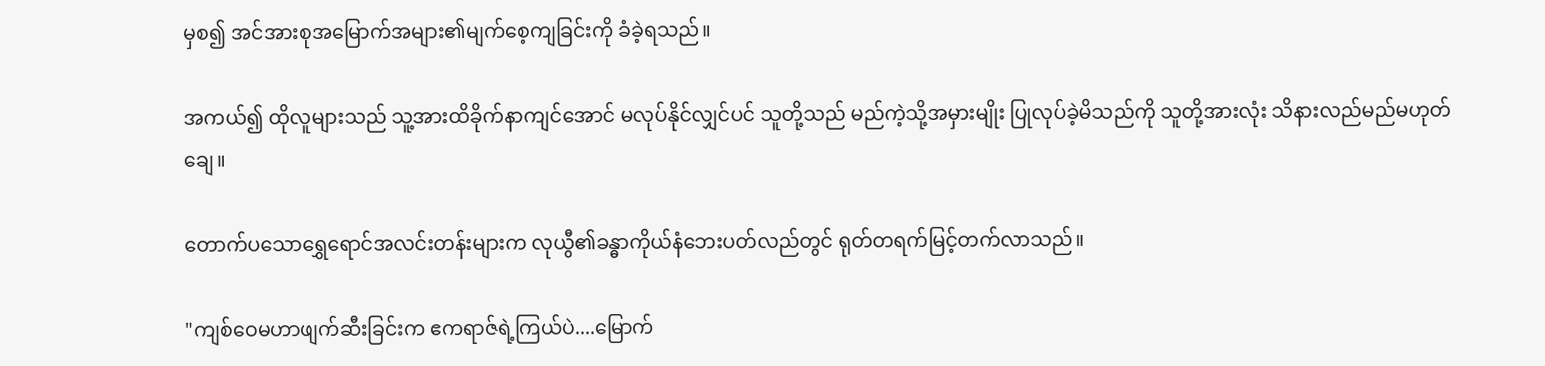မှစ၍ အင်အားစုအမြောက်အများ၏မျက်စေ့ကျခြင်းကို ခံခဲ့ရသည်။

အကယ်၍ ထိုလူများသည် သူ့အားထိခိုက်နာကျင်အောင် မလုပ်နိုင်လျှင်ပင် သူတို့သည် မည်ကဲ့သို့အမှားမျိုး ပြုလုပ်ခဲ့မိသည်ကို သူတို့အားလုံး သိနားလည်မည်မဟုတ်ချေ။

တောက်ပသောရွှေရောင်အလင်းတန်းများက လုယွီ၏ခန္ဓာကိုယ်နံဘေးပတ်လည်တွင် ရုတ်တရက်မြင့်တက်လာသည်။

"ကျစ်ဝေမဟာဖျက်ဆီးခြင်းက ဧကရာဇ်ရဲ့ကြယ်ပဲ....မြောက်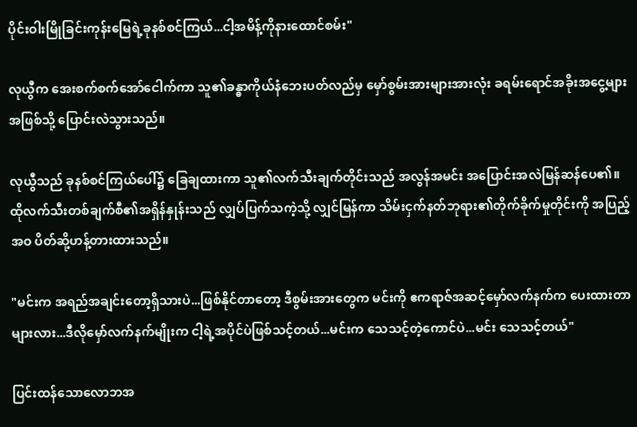ပိုင်းဝါးမြိုခြင်းကုန်းမြေရဲ့ခုနစ်စင်ကြယ်...ငါ့အမိန့်ကိုနားထောင်စမ်း"

လုယွီက အေးစက်စက်အော်ငေါက်ကာ သူ၏ခန္ဓာကိုယ်နံဘေးပတ်လည်မှ မှော်စွမ်းအားများအားလုံး ခရမ်းရောင်အခိုးအငွေ့များအဖြစ်သို့ ပြောင်းလဲသွားသည်။

လုယွီသည် ခုနစ်စင်ကြယ်ပေါ်၌ ခြေချထားကာ သူ၏လက်သီးချက်တိုင်းသည် အလွန်အမင်း အပြောင်းအလဲမြန်ဆန်ပေ၏။ထိုလက်သီးတစ်ချက်စီ၏အရှိန်နှုန်းသည် လျှပ်ပြက်သကဲ့သို့ လျှင်မြန်ကာ သိမ်းငှက်နတ်ဘုရား၏တိုက်ခိုက်မှုတိုင်းကို အပြည့်အဝ ပိတ်ဆို့ဟန့်တားထားသည်။

"မင်းက အရည်အချင်းတော့ရှိသားပဲ...ဖြစ်နိုင်တာတော့ ဒီစွမ်းအားတွေက မင်းကို ဧကရာဇ်အဆင့်မှော်လက်နက်က ပေးထားတာများလား...ဒီလိုမှော်လက်နက်မျိုးက ငါ့ရဲ့အပိုင်ပဲဖြစ်သင့်တယ်...မင်းက သေသင့်တဲ့ကောင်ပဲ...မင်း သေသင့်တယ်"

ပြင်းထန်သောလောဘအ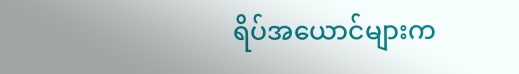ရိပ်အယောင်များက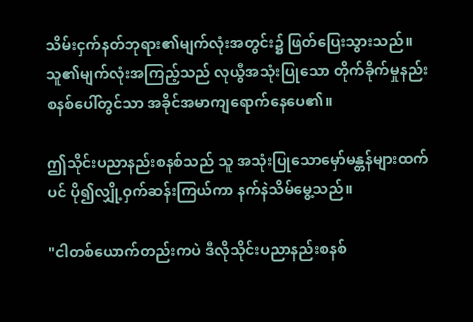သိမ်းငှက်နတ်ဘုရား၏မျက်လုံးအတွင်း၌ ဖြတ်ပြေးသွားသည်။သူ၏မျက်လုံးအကြည့်သည် လုယွီအသုံးပြုသော တိုက်ခိုက်မှုနည်းစနစ်ပေါ်တွင်သာ အခိုင်အမာကျရောက်နေပေ၏။

ဤသိုင်းပညာနည်းစနစ်သည် သူ အသုံးပြုသောမှော်မန္တန်များထက်ပင် ပို၍လျှို့ဝှက်ဆန်းကြယ်ကာ နက်နဲသိမ်မွေ့သည်။

"ငါတစ်ယောက်တည်းကပဲ ဒီလိုသိုင်းပညာနည်းစနစ်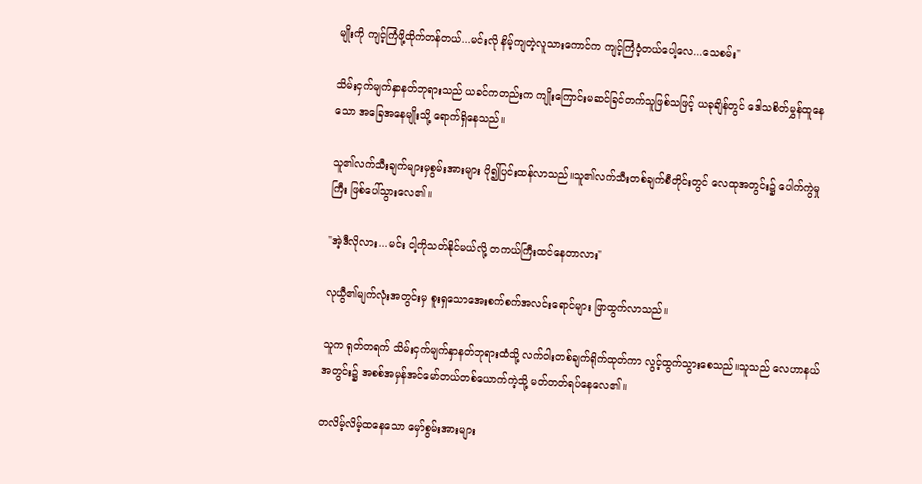မျိုးကို ကျင့်ကြံဖို့ထိုက်တန်တယ်...မင်းလို နိမ့်ကျတဲ့လူသားကောင်က ကျင့်ကြံဝံ့တယ်ပေါ့လေ...သေစမ်း"

သိမ်းငှက်မျက်နှာနတ်ဘုရားသည် ယခင်ကတည်းက ကျိုးကြောင်းမဆင်ခြင်တက်သူဖြစ်သဖြင့် ယခုချိန်တွင် ဒေါသစိတ်မွှန်ထူနေသော အခြေအနေမျိုးသို့ ရောက်ရှိနေသည်။

သူ၏လက်သီးချက်များမှစွမ်းအားများ ပို၍ပြင်းထန်လာသည်။သူ၏လက်သီးတစ်ချက်စီတိုင်းတွင် လေထုအတွင်း၌ ပေါက်ကွဲမှုကြီး ဖြစ်ပေါ်သွားလေ၏။

"အဲ့ဒီလိုလား...မင်း ငါ့ကိုသတ်နိုင်မယ်လို့ တကယ်ကြီးထင်နေတာလား"

လုယွီ၏မျက်လုံးအတွင်းမှ စူးရှသောအေးစက်စက်အလင်းရောင်များ ဖြာထွက်လာသည်။

သူက ရုတ်တရက် သိမ်းငှက်မျက်နှာနတ်ဘုရားထံသို့ လက်ဝါးတစ်ချက်ရိုက်ထုတ်ကာ လွင့်ထွက်သွားစေသည်။သူသည် လေဟာနယ်အတွင်း၌ အစစ်အမှန်အင်မော်တယ်တစ်ယောက်ကဲ့သို့ မတ်တတ်ရပ်နေလေ၏။

တလိမ့်လိမ့်ထနေသော မှော်စွမ်းအားများ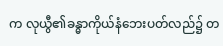က လုယွီ၏ခန္ဓာကိုယ်နံဘေးပတ်လည်၌ တ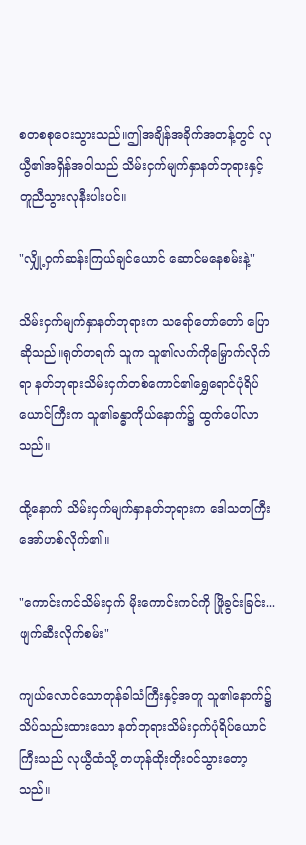စတစစုဝေးသွားသည်။ဤအချိန်အခိုက်အတန့်တွင် လုယွီ၏အရှိန်အဝါသည် သိမ်းငှက်မျက်နှာနတ်ဘုရားနှင့် တူညီသွားလုနီးပါးပင်။

"လျှို့ဝှက်ဆန်းကြယ်ချင်ယောင် ဆောင်မနေစမ်းနဲ့"

သိမ်းငှက်မျက်နှာနတ်ဘုရားက သရော်တော်တော် ပြောဆိုသည်။ရုတ်တရက် သူက သူ၏လက်ကိုမြှောက်လိုက်ရာ နတ်ဘုရားသိမ်းငှက်တစ်ကောင်၏ရွှေရောင်ပုံရိပ်ယောင်ကြီးက သူ၏ခန္ဓာကိုယ်နောက်၌ ထွက်ပေါ်လာသည်။

ထို့နောက် သိမ်းငှက်မျက်နှာနတ်ဘုရားက ဒေါသတကြီး အော်ဟစ်လိုက်၏။

"ကောင်းကင်သိမ်းငှက် မိုးကောင်းကင်ကို ဖြိုခွင်းခြင်း...ဖျက်ဆီးလိုက်စမ်း"

ကျယ်လောင်သောတုန်ခါသံကြီးနှင့်အတူ သူ၏နောက်၌သိပ်သည်းထားသော နတ်ဘုရားသိမ်းငှက်ပုံရိပ်ယောင်ကြီးသည် လုယွီထံသို့ တဟုန်ထိုးတိုးဝင်သွားတော့သည်။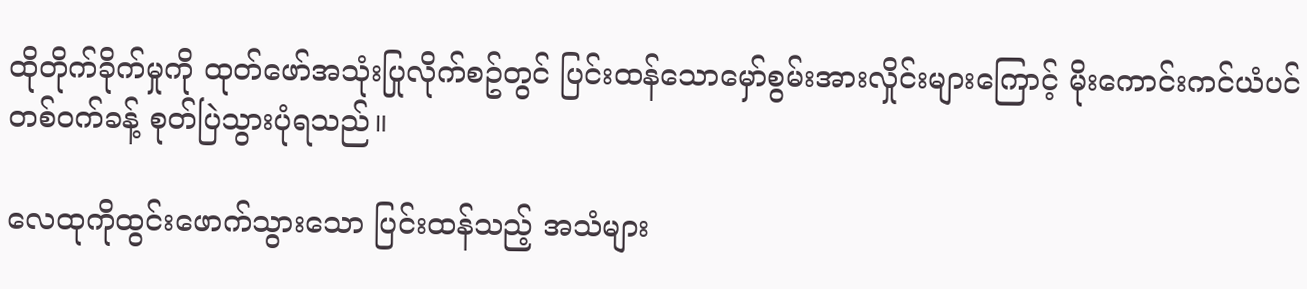ထိုတိုက်ခိုက်မှုကို ထုတ်ဖော်အသုံးပြုလိုက်စဥ်တွင် ပြင်းထန်သောမှော်စွမ်းအားလှိုင်းများကြောင့် မိုးကောင်းကင်ယံပင်တစ်ဝက်ခန့် စုတ်ပြဲသွားပုံရသည်။

လေထုကိုထွင်းဖောက်သွားသော ပြင်းထန်သည့် အသံများ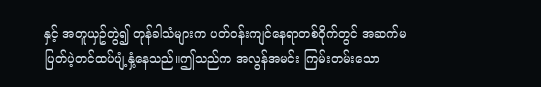နှင့် အတူယှဥ်တွဲ၍ တုန်ခါသံများက ပတ်ဝန်းကျင်နေရာတစ်ဝိုက်တွင် အဆက်မပြတ်ပဲ့တင်ထပ်ပျံ့နှံ့နေသည်။ဤသည်က အလွန်အမင်း ကြမ်းတမ်းသော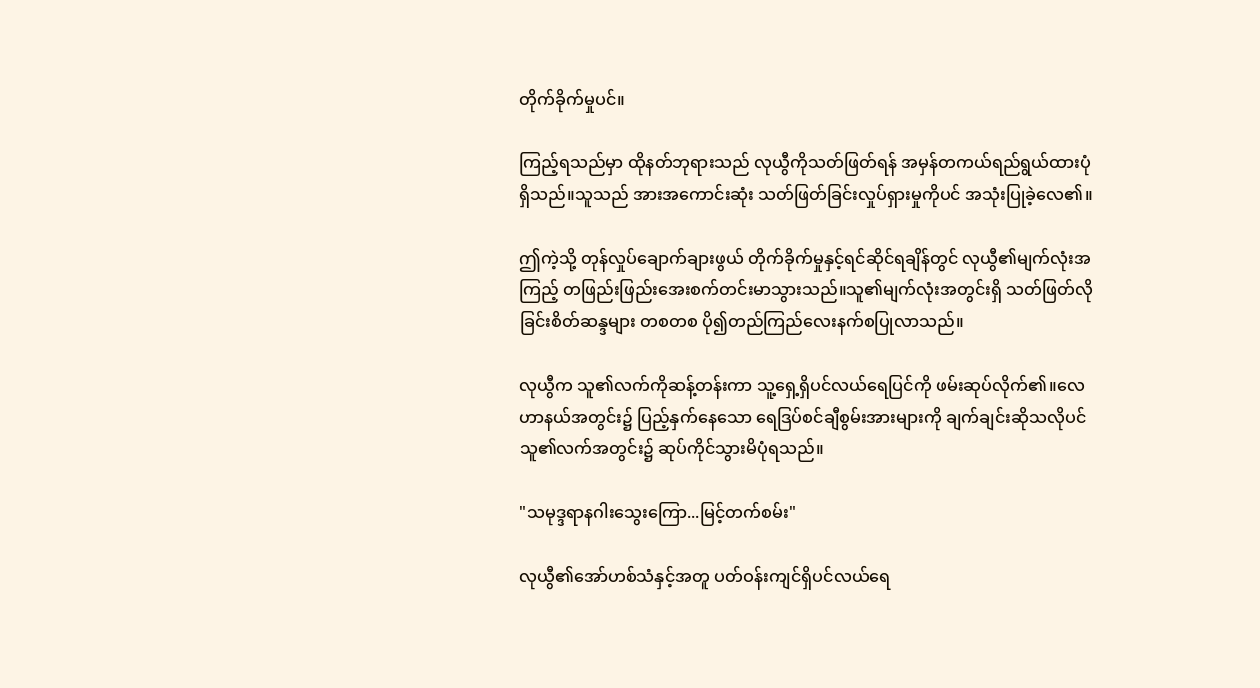တိုက်ခိုက်မှုပင်။

ကြည့်ရသည်မှာ ထိုနတ်ဘုရားသည် လုယွီကိုသတ်ဖြတ်ရန် အမှန်တကယ်ရည်ရွယ်ထားပုံရှိသည်။သူသည် အားအကောင်းဆုံး သတ်ဖြတ်ခြင်းလှုပ်ရှားမှုကိုပင် အသုံးပြုခဲ့လေ၏။

ဤကဲ့သို့ တုန်လှုပ်ချောက်ချားဖွယ် တိုက်ခိုက်မှုနှင့်ရင်ဆိုင်ရချိန်တွင် လုယွီ၏မျက်လုံးအကြည့် တဖြည်းဖြည်းအေးစက်တင်းမာသွားသည်။သူ၏မျက်လုံးအတွင်းရှိ သတ်ဖြတ်လိုခြင်းစိတ်ဆန္ဒများ တစတစ ပို၍တည်ကြည်လေးနက်စပြုလာသည်။

လုယွီက သူ၏လက်ကိုဆန့်တန်းကာ သူ့ရှေ့ရှိပင်လယ်ရေပြင်ကို ဖမ်းဆုပ်လိုက်၏။လေဟာနယ်အတွင်း၌ ပြည့်နှက်နေသော ရေဒြပ်စင်ချီစွမ်းအားများကို ချက်ချင်းဆိုသလိုပင် သူ၏လက်အတွင်း၌ ဆုပ်ကိုင်သွားမိပုံရသည်။

"သမုဒ္ဒရာနဂါးသွေးကြော...မြင့်တက်စမ်း"

လုယွီ၏အော်ဟစ်သံနှင့်အတူ ပတ်ဝန်းကျင်ရှိပင်လယ်ရေ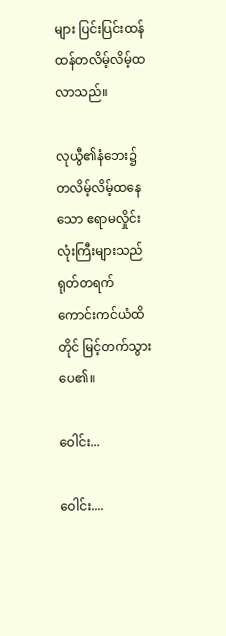များ ပြင်းပြင်းထန်ထန်တလိမ့်လိမ့်ထလာသည်။

လုယွီ၏နံဘေး၌ တလိမ့်လိမ့်ထနေသော ဧရာမလှိုင်းလုံးကြီးများသည် ရုတ်တရက် ကောင်းကင်ယံထိတိုင် မြင့်တက်သွားပေ၏။

ဝေါင်း...

ဝေါင်း....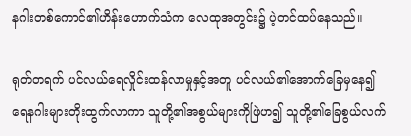နဂါးတစ်ကောင်၏ဟိန်းဟောက်သံက လေထုအတွင်း၌ ပဲ့တင်ထပ်နေသည်။

ရုတ်တရက် ပင်လယ်ရေလှိုင်းထန်လာမှုနှင့်အတူ ပင်လယ်၏အောက်ခြေမှနေ၍ ရေနဂါးများတိုးထွက်လာကာ သူတို့၏အစွယ်များကိုဖြဲဟ၍ သူတို့၏ခြေစွယ်လက်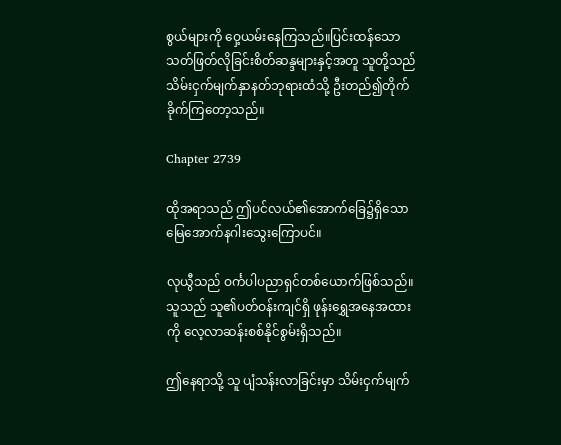စွယ်များကို ဝှေ့ယမ်းနေကြသည်။ပြင်းထန်သောသတ်ဖြတ်လိုခြင်းစိတ်ဆန္ဒများနှင့်အတူ သူတို့သည် သိမ်းငှက်မျက်နှာနတ်ဘုရားထံသို့ ဦးတည်၍တိုက်ခိုက်ကြတော့သည်။

Chapter 2739

ထိုအရာသည် ဤပင်လယ်၏အောက်ခြေ၌ရှိသော မြေအောက်နဂါးသွေးကြောပင်။

လုယွီသည် ဝင်္ကပါပညာရှင်တစ်ယောက်ဖြစ်သည်။သူသည် သူ၏ပတ်ဝန်းကျင်ရှိ ဖုန်းရွှေအနေအထားကို လေ့လာဆန်းစစ်နိုင်စွမ်းရှိသည်။

ဤနေရာသို့ သူ ပျံသန်းလာခြင်းမှာ သိမ်းငှက်မျက်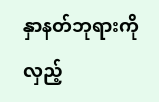နှာနတ်ဘုရားကို လှည့်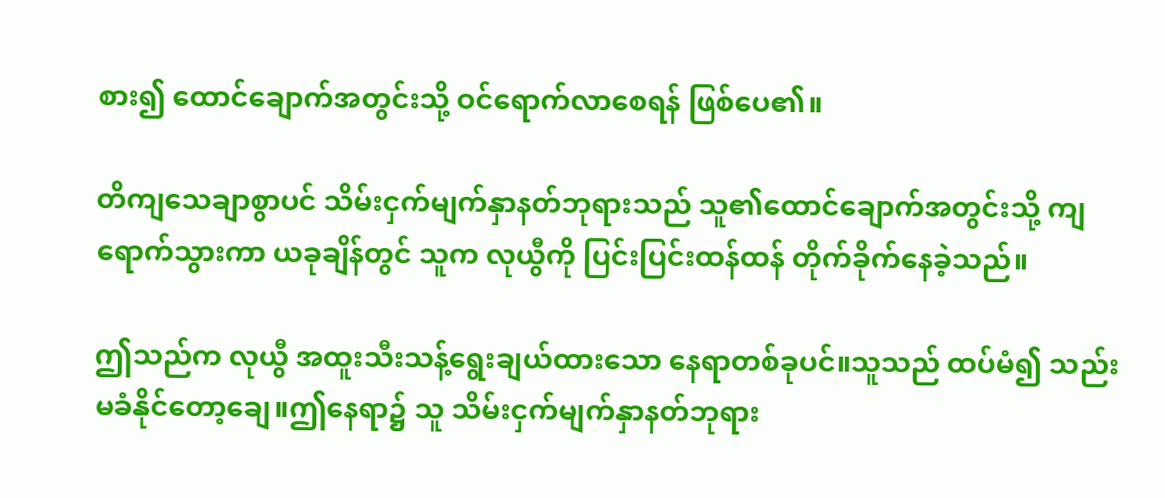စား၍ ထောင်ချောက်အတွင်းသို့ ဝင်ရောက်လာစေရန် ဖြစ်ပေ၏။

တိကျသေချာစွာပင် သိမ်းငှက်မျက်နှာနတ်ဘုရားသည် သူ၏ထောင်ချောက်အတွင်းသို့ ကျရောက်သွားကာ ယခုချိန်တွင် သူက လုယွီကို ပြင်းပြင်းထန်ထန် တိုက်ခိုက်နေခဲ့သည်။

ဤသည်က လုယွီ အထူးသီးသန့်ရွေးချယ်ထားသော နေရာတစ်ခုပင်။သူသည် ထပ်မံ၍ သည်းမခံနိုင်တော့ချေ။ဤနေရာ၌ သူ သိမ်းငှက်မျက်နှာနတ်ဘုရား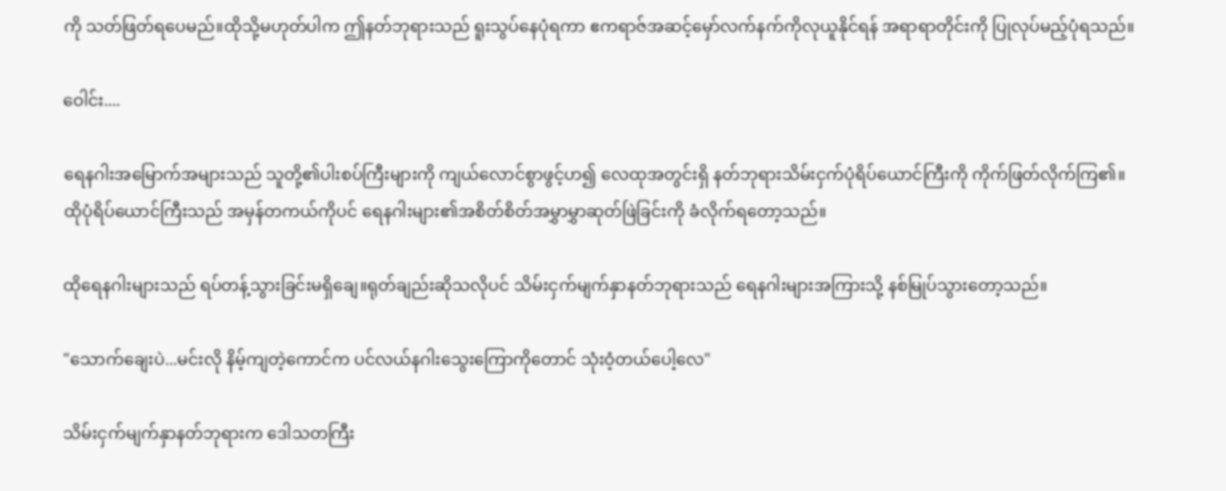ကို သတ်ဖြတ်ရပေမည်။ထိုသို့မဟုတ်ပါက ဤနတ်ဘုရားသည် ရူးသွပ်နေပုံရကာ ဧကရာဇ်အဆင့်မှော်လက်နက်ကိုလုယူနိုင်ရန် အရာရာတိုင်းကို ပြုလုပ်မည့်ပုံရသည်။

ဝေါင်း....

ရေနဂါးအမြောက်အများသည် သူတို့၏ပါးစပ်ကြီးများကို ကျယ်လောင်စွာဖွင့်ဟ၍ လေထုအတွင်းရှိ နတ်ဘုရားသိမ်းငှက်ပုံရိပ်ယောင်ကြီးကို ကိုက်ဖြတ်လိုက်ကြ၏။ထိုပုံရိပ်ယောင်ကြီးသည် အမှန်တကယ်ကိုပင် ရေနဂါးများ၏အစိတ်စိတ်အမွှာမွှာဆုတ်ဖြဲခြင်းကို ခံလိုက်ရတော့သည်။

ထိုရေနဂါးများသည် ရပ်တန့်သွားခြင်းမရှိချေ။ရုတ်ချည်းဆိုသလိုပင် သိမ်းငှက်မျက်နှာနတ်ဘုရားသည် ရေနဂါးများအကြားသို့ နစ်မြုပ်သွားတော့သည်။

"သောက်ချေးပဲ...မင်းလို နိမ့်ကျတဲ့ကောင်က ပင်လယ်နဂါးသွေးကြောကိုတောင် သုံးဝံ့တယ်ပေါ့လေ"

သိမ်းငှက်မျက်နှာနတ်ဘုရားက ဒေါသတကြီး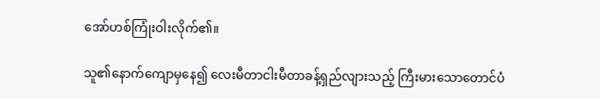အော်ဟစ်ကြုံးဝါးလိုက်၏။

သူ၏နောက်ကျောမှနေ၍ လေးမီတာငါးမီတာခန့်ရှည်လျားသည့် ကြီးမားသောတောင်ပံ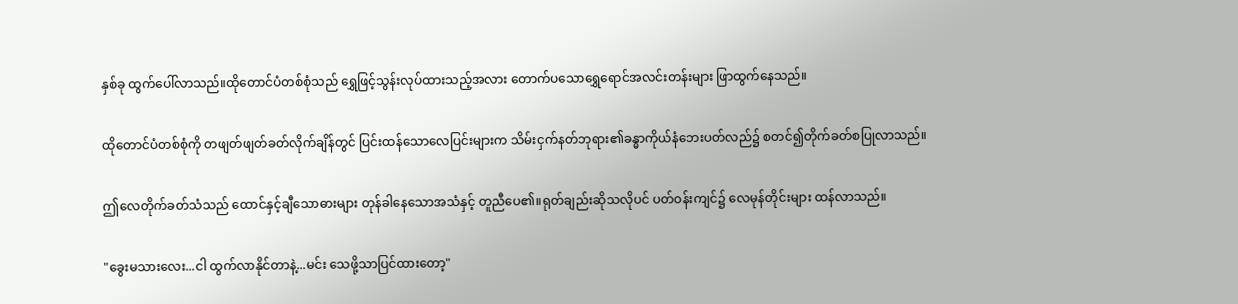နှစ်ခု ထွက်ပေါ်လာသည်။ထိုတောင်ပံတစ်စုံသည် ရွှေဖြင့်သွန်းလုပ်ထားသည့်အလား တောက်ပသောရွှေရောင်အလင်းတန်းများ ဖြာထွက်နေသည်။

ထိုတောင်ပံတစ်စုံကို တဖျတ်ဖျတ်ခတ်လိုက်ချိန်တွင် ပြင်းထန်သောလေပြင်းများက သိမ်းငှက်နတ်ဘုရား၏ခန္ဓာကိုယ်နံဘေးပတ်လည်၌ စတင်၍တိုက်ခတ်စပြုလာသည်။

ဤလေတိုက်ခတ်သံသည် ထောင်နှင့်ချီသောဓားများ တုန်ခါနေသောအသံနှင့် တူညီပေ၏။ရုတ်ချည်းဆိုသလိုပင် ပတ်ဝန်းကျင်၌ လေမုန်တိုင်းများ ထန်လာသည်။

"ခွေးမသားလေး...ငါ ထွက်လာနိုင်တာနဲ့...မင်း သေဖို့သာပြင်ထားတော့"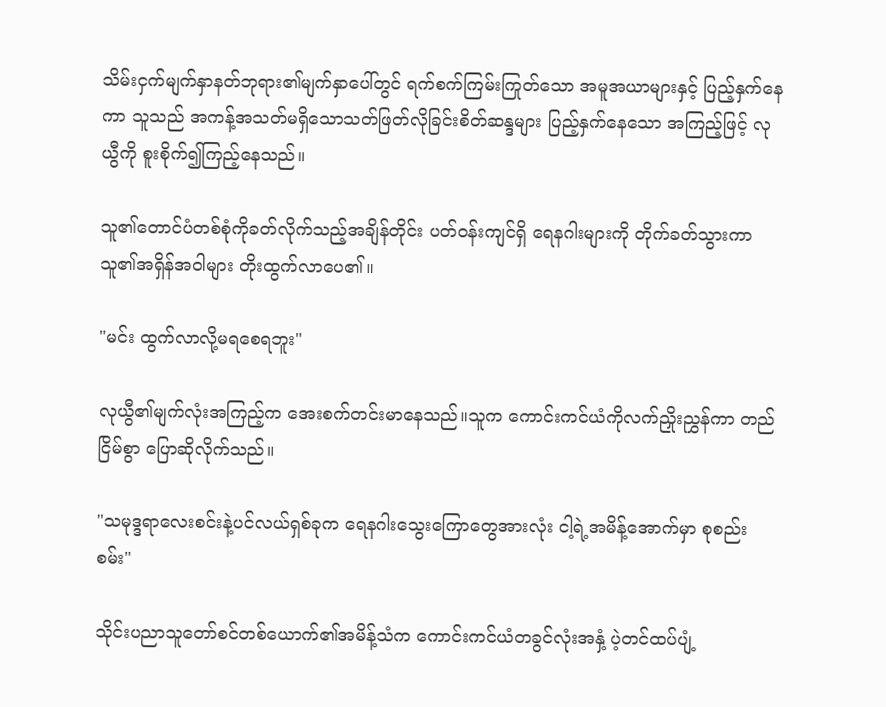သိမ်းငှက်မျက်နှာနတ်ဘုရား၏မျက်နှာပေါ်တွင် ရက်စက်ကြမ်းကြုတ်သော အမူအယာများနှင့် ပြည့်နှက်နေကာ သူသည် အကန့်အသတ်မရှိသောသတ်ဖြတ်လိုခြင်းစိတ်ဆန္ဒများ ပြည့်နှက်နေသော အကြည့်ဖြင့် လုယွီကို စူးစိုက်၍ကြည့်နေသည်။

သူ၏တောင်ပံတစ်စုံကိုခတ်လိုက်သည့်အချိန်တိုင်း ပတ်ဝန်းကျင်ရှိ ရေနဂါးများကို တိုက်ခတ်သွားကာ သူ၏အရှိန်အဝါများ တိုးထွက်လာပေ၏။

"မင်း ထွက်လာလို့မရစေရဘူး"

လုယွီ၏မျက်လုံးအကြည့်က အေးစက်တင်းမာနေသည်။သူက ကောင်းကင်ယံကိုလက်ညှိုးညွှန်ကာ တည်ငြိမ်စွာ ပြောဆိုလိုက်သည်။

"သမုဒ္ဒရာလေးစင်းနဲ့ပင်လယ်ရှစ်ခုက ရေနဂါးသွေးကြောတွေအားလုံး ငါ့ရဲ့အမိန့်အောက်မှာ စုစည်းစမ်း"

သိုင်းပညာသူတော်စင်တစ်ယောက်၏အမိန့်သံက ကောင်းကင်ယံတခွင်လုံးအနှံ့ ပဲ့တင်ထပ်ပျံ့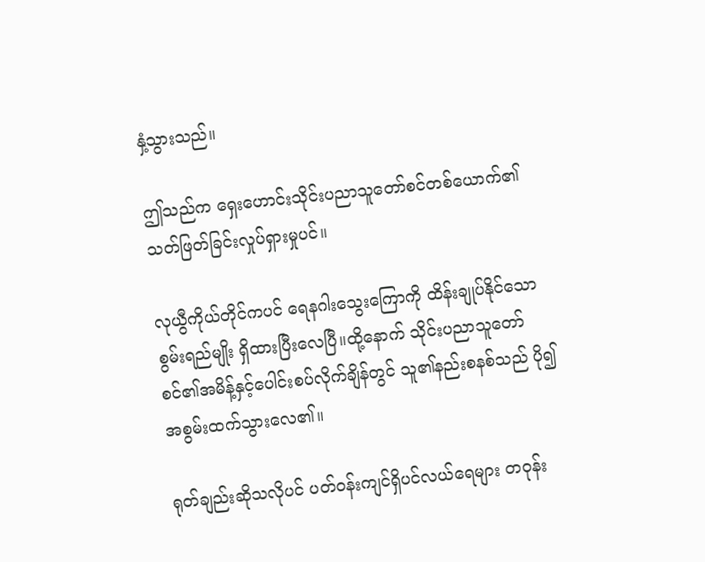နှံ့သွားသည်။

ဤသည်က ရှေးဟောင်းသိုင်းပညာသူတော်စင်တစ်ယောက်၏သတ်ဖြတ်ခြင်းလှုပ်ရှားမှုပင်။

လုယွီကိုယ်တိုင်ကပင် ရေနဂါးသွေးကြောကို ထိန်းချုပ်နိုင်သော စွမ်းရည်မျိုး ရှိထားပြီးလေပြီ။ထို့နောက် သိုင်းပညာသူတော်စင်၏အမိန့်နှင့်ပေါင်းစပ်လိုက်ချိန်တွင် သူ၏နည်းစနစ်သည် ပို၍အစွမ်းထက်သွားလေ၏။

ရုတ်ချည်းဆိုသလိုပင် ပတ်ဝန်းကျင်ရှိပင်လယ်ရေများ တဝုန်း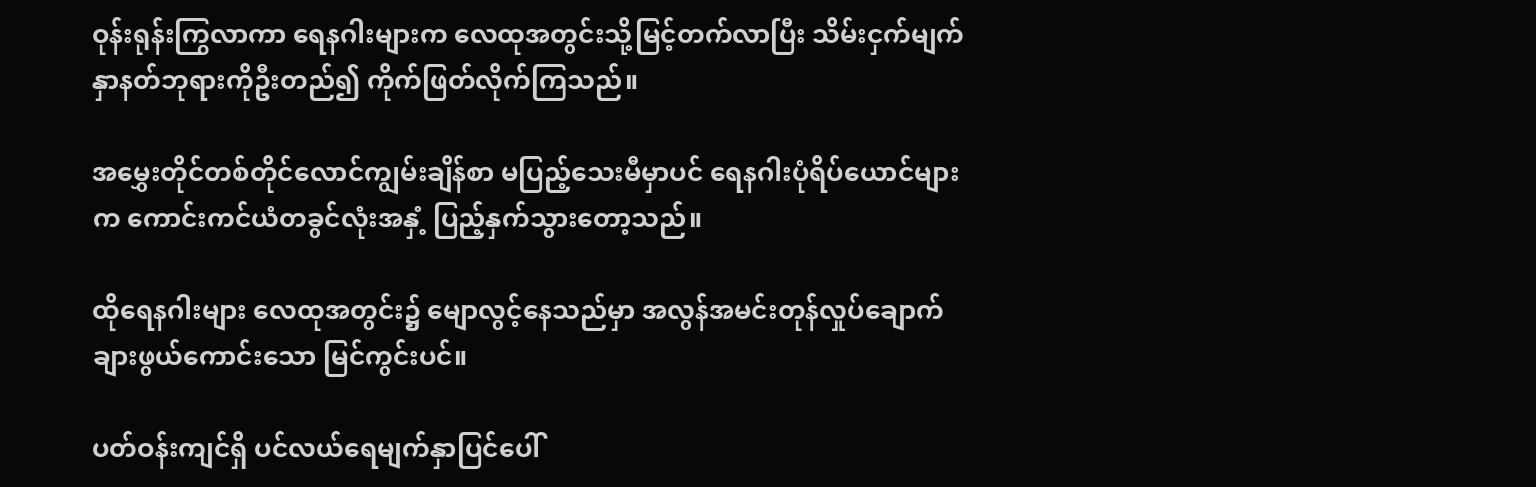ဝုန်းရုန်းကြွလာကာ ရေနဂါးများက လေထုအတွင်းသို့မြင့်တက်လာပြီး သိမ်းငှက်မျက်နှာနတ်ဘုရားကိုဦးတည်၍ ကိုက်ဖြတ်လိုက်ကြသည်။

အမွှေးတိုင်တစ်တိုင်လောင်ကျွမ်းချိန်စာ မပြည့်သေးမီမှာပင် ရေနဂါးပုံရိပ်ယောင်များက ကောင်းကင်ယံတခွင်လုံးအနှံ့ ပြည့်နှက်သွားတော့သည်။

ထိုရေနဂါးများ လေထုအတွင်း၌ မျောလွင့်နေသည်မှာ အလွန်အမင်းတုန်လှုပ်ချောက်ချားဖွယ်ကောင်းသော မြင်ကွင်းပင်။

ပတ်ဝန်းကျင်ရှိ ပင်လယ်ရေမျက်နှာပြင်ပေါ်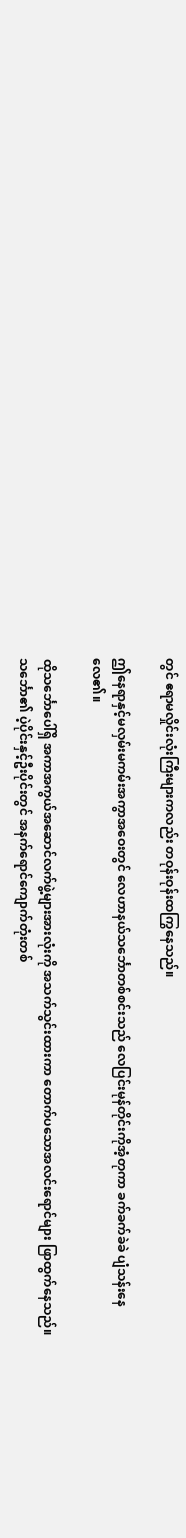တွင် ဧရာမလှိုင်းလုံးကြီးများကလည်း တဝုန်းဝုန်းထကြွနေသည်။

ဤနေရာနှင့်မလှမ်းမကမ်းအကွာအဝေးတွင် လေဟာနယ်သင်္ဘောတစ်စင်းသည် လေပြင်းမုန်တိုင်းကိုအံ့တုကာ ခက်ခက်ခဲခဲ ပျံသန်းနေလေ၏။

ထိုသင်္ဘောပေါ်ရှိ အကာအကွယ်အဆောင်လက်ဖွဲ့များအားလုံးကို အသက်သွင်းထားကာ တောက်ပသောအလင်းရောင်များ ဖြာထွက်နေသည်။သင်္ဘော၏ ပဲ့ပိုင်းနှင့်ဦးပိုင်းတွင် အနက်ရောင်ကျောက်တုံးတစ်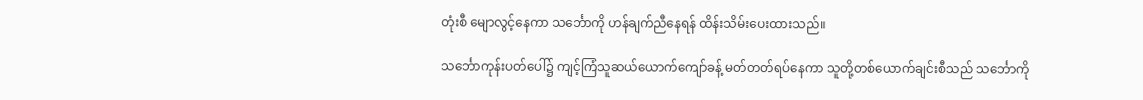တုံးစီ မျောလွင့်နေကာ သင်္ဘောကို ဟန်ချက်ညီနေရန် ထိန်းသိမ်းပေးထားသည်။

သင်္ဘောကုန်းပတ်ပေါ်၌ ကျင့်ကြံသူဆယ်ယောက်ကျော်ခန့် မတ်တတ်ရပ်နေကာ သူတို့တစ်ယောက်ချင်းစီသည် သင်္ဘောကို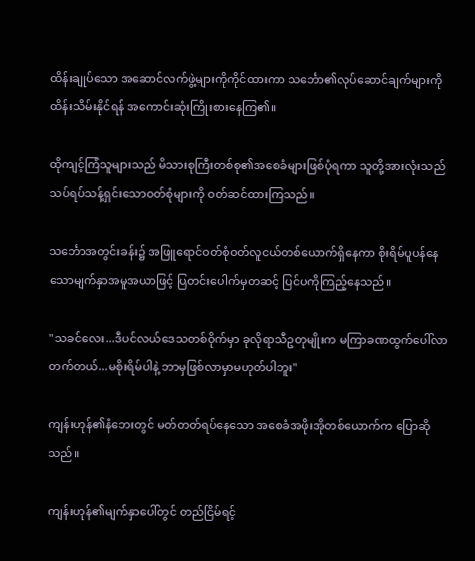ထိန်းချုပ်သော အဆောင်လက်ဖွဲ့များကိုကိုင်ထားကာ သင်္ဘော၏လုပ်ဆောင်ချက်များကို ထိန်းသိမ်းနိုင်ရန် အကောင်းဆုံးကြိုးစားနေကြ၏။

ထိုကျင့်ကြံသူများသည် မိသားစုကြီးတစ်စု၏အစေခံများဖြစ်ပုံရကာ သူတို့အားလုံးသည် သပ်ရပ်သန့်ရှင်းသောဝတ်စုံများကို ဝတ်ဆင်ထားကြသည်။

သင်္ဘောအတွင်းခန်း၌ အဖြူရောင်ဝတ်စုံဝတ်လူငယ်တစ်ယောက်ရှိနေကာ စိုးရိမ်ပူပန်နေသောမျက်နှာအမူအယာဖြင့် ပြတင်းပေါက်မှတဆင့် ပြင်ပကိုကြည့်နေသည်။

"သခင်လေး...ဒီပင်လယ်ဒေသတစ်ဝိုက်မှာ ခုလိုရာသီဥတုမျိုးက မကြာခဏထွက်ပေါ်လာတက်တယ်...မစိုးရိမ်ပါနဲ့ ဘာမှဖြစ်လာမှာမဟုတ်ပါဘူး"

ကျန်းဟုန်၏နံဘေးတွင် မတ်တတ်ရပ်နေသော အစေခံအဖိုးအိုတစ်ယောက်က ပြောဆိုသည်။

ကျန်းဟုန်၏မျက်နှာပေါ်တွင် တည်ငြိမ်ရင့်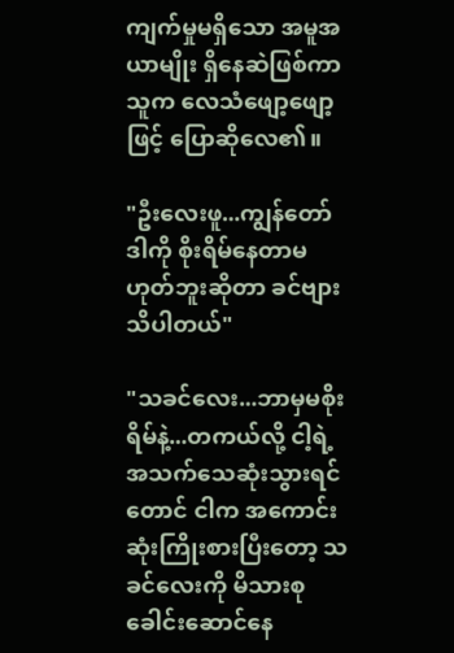ကျက်မှုမရှိသော အမူအယာမျိုး ရှိနေဆဲဖြစ်ကာ သူက လေသံဖျော့ဖျော့ဖြင့် ပြောဆိုလေ၏။

"ဦးလေးဖူ...ကျွန်တော် ဒါကို စိုးရိမ်နေတာမဟုတ်ဘူးဆိုတာ ခင်ဗျားသိပါတယ်"

"သခင်လေး...ဘာမှမစိုးရိမ်နဲ့...တကယ်လို့ ငါ့ရဲ့အသက်သေဆုံးသွားရင်တောင် ငါက အကောင်းဆုံးကြိုးစားပြီးတော့ သခင်လေးကို မိသားစုခေါင်းဆောင်နေ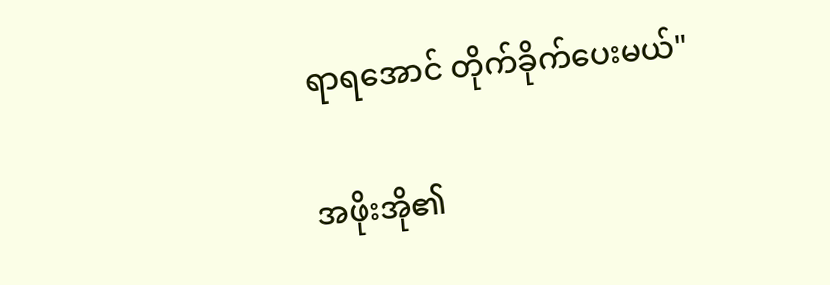ရာရအောင် တိုက်ခိုက်ပေးမယ်"

အဖိုးအို၏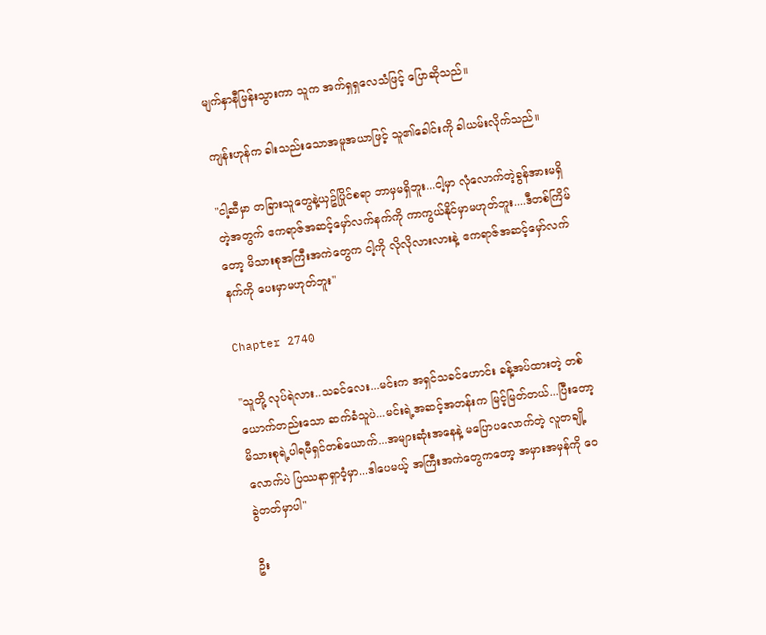မျက်နှာနီမြန်းသွားကာ သူက အက်ရှရှလေသံဖြင့် ပြောဆိုသည်။

ကျန်းဟုန်က ခါးသည်းသောအမူအယာဖြင့် သူ၏ခေါင်းကို ခါယမ်းလိုက်သည်။

"ငါ့ဆီမှာ တခြားသူတွေနဲ့ယှဥ်ပြိုင်စရာ ဘာမှမရှိဘူး...ငါ့မှာ လုံလောက်တဲ့ခွန်အားမရှိတဲ့အတွက် ဧကရာဇ်အဆင့်မှော်လက်နက်ကို ကာကွယ်နိုင်မှာမဟုတ်ဘူး....ဒီတစ်ကြိမ်တော့ မိသားစုအကြီးအကဲတွေက ငါ့ကို လိုလိုလားလားနဲ့ ဧကရာဇ်အဆင့်မှော်လက်နက်ကို ပေးမှာမဟုတ်ဘူး"

Chapter 2740

"သူတို့ လုပ်ရဲလား..သခင်လေး...မင်းက အရှင်သခင်ဟောင်း ခန့်အပ်ထားတဲ့ တစ်ယောက်တည်းသော ဆက်ခံသူပဲ...မင်းရဲ့အဆင့်အတန်းက မြင့်မြတ်တယ်...ပြီးတော့ မိသားစုရဲ့ပါရမီရှင်တစ်ယောက်...အများဆုံးအနေနဲ့ မပြောပလောက်တဲ့ လူတချို့လောက်ပဲ ပြဿနာရှာဝံ့မှာ...ဒါပေမယ့် အကြီးအကဲတွေကတော့ အမှားအမှန်ကို ဝေခွဲတတ်မှာပါ"

ဦး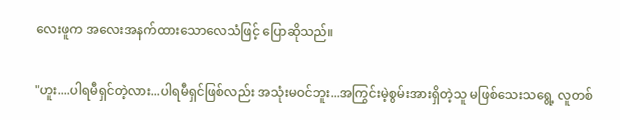လေးဖူက အလေးအနက်ထားသောလေသံဖြင့် ပြောဆိုသည်။

"ဟူး....ပါရမီရှင်တဲ့လား...ပါရမီရှင်ဖြစ်လည်း အသုံးမဝင်ဘူး...အကြွင်းမဲ့စွမ်းအားရှိတဲ့သူ မဖြစ်သေးသရွေ့ လူတစ်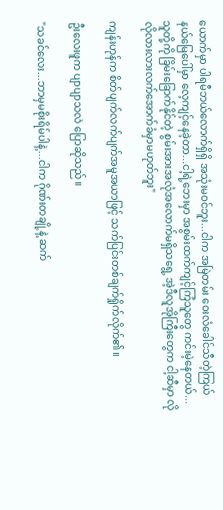ယောက်မှာ ပါရမီဘယ်လောက်ရှိရှိ အသုံးမဝင်ဘူး...ငါက အမြဲတမ်း ဝေးလံခေါင်သီတဲ့ကြယ်နယ်မြေပေါ်မှာ လေ့ကျင့်နေခဲ့တာ...ငါ့ရဲ့ဘေးမှာ အစွမ်းထက်ကျင့်ကြံသူတွေ ကင်းမဲ့နေတယ်...သူတို့ကို ခြိမ်းခြောက်နိုင်တဲ့ စွမ်းအားအလုံအလောက်မရှိသရွေ့ အဲ့ဒီလူအိုကြီးတွေက ငါ့ဆီမှာ လိုလိုလားလားလက်အောက်ခံမှာမဟုတ်ဘူး"

ကျန်းဟုန်က စိတ်ပျက်လက်ပျက်အမူအယာဖြင့် သက်ပြင်းတစ်ချက်ရှိုက်လိုက်၏။

ဦးလေးဖူက ပျာပျာသလဲ ပြောဆိုသည်။

"သခင်လေး...ဘာမှမစိုးရိမ်ပါနဲ့...ငါက ဂိုဏ်းတချို့နဲ့ ဆက်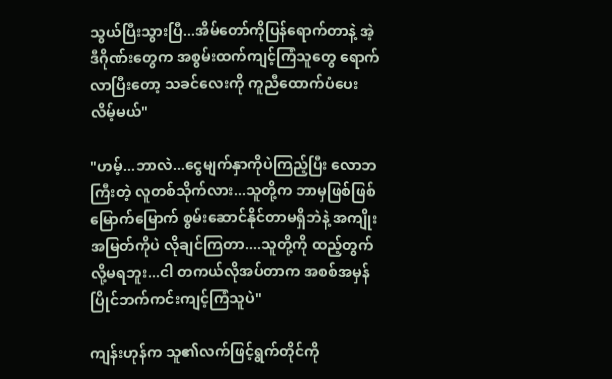သွယ်ပြီးသွားပြီ...အိမ်တော်ကိုပြန်ရောက်တာနဲ့ အဲ့ဒီဂိုဏ်းတွေက အစွမ်းထက်ကျင့်ကြံသူတွေ ရောက်လာပြီးတော့ သခင်လေးကို ကူညီထောက်ပံပေးလိမ့်မယ်"

"ဟမ့်...ဘာလဲ...ငွေမျက်နှာကိုပဲကြည့်ပြီး လောဘကြီးတဲ့ လူတစ်သိုက်လား...သူတို့က ဘာမှဖြစ်ဖြစ်မြောက်မြောက် စွမ်းဆောင်နိုင်တာမရှိဘဲနဲ့ အကျိုးအမြတ်ကိုပဲ လိုချင်ကြတာ....သူတို့ကို ထည့်တွက်လို့မရဘူး...ငါ တကယ်လိုအပ်တာက အစစ်အမှန်ပြိုင်ဘက်ကင်းကျင့်ကြံသူပဲ"

ကျန်းဟုန်က သူ၏လက်ဖြင့်ရွက်တိုင်ကို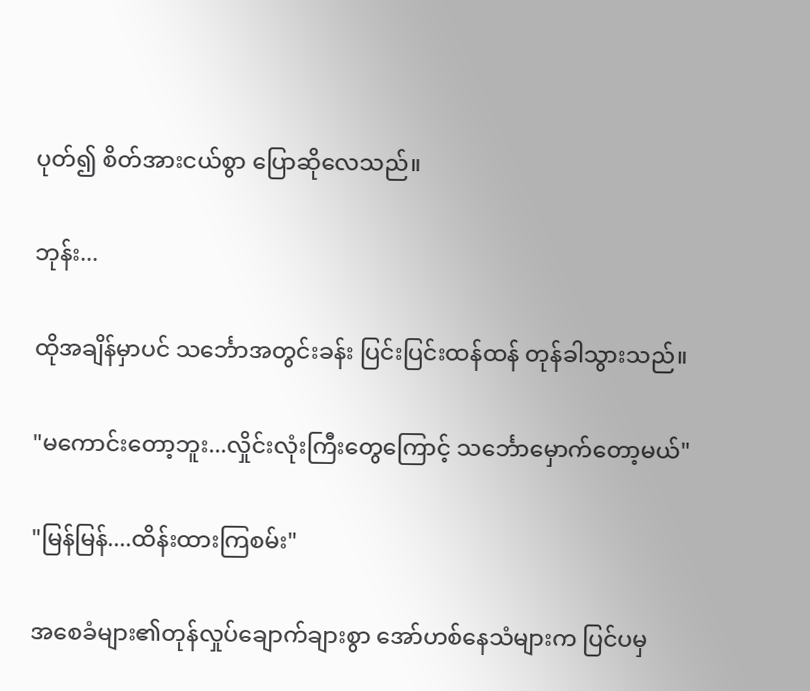ပုတ်၍ စိတ်အားငယ်စွာ ပြောဆိုလေသည်။

ဘုန်း...

ထိုအချိန်မှာပင် သင်္ဘောအတွင်းခန်း ပြင်းပြင်းထန်ထန် တုန်ခါသွားသည်။

"မကောင်းတော့ဘူး...လှိုင်းလုံးကြီးတွေကြောင့် သင်္ဘောမှောက်တော့မယ်"

"မြန်မြန်....ထိန်းထားကြစမ်း"

အစေခံများ၏တုန်လှုပ်ချောက်ချားစွာ အော်ဟစ်နေသံများက ပြင်ပမှ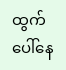ထွက်ပေါ်နေ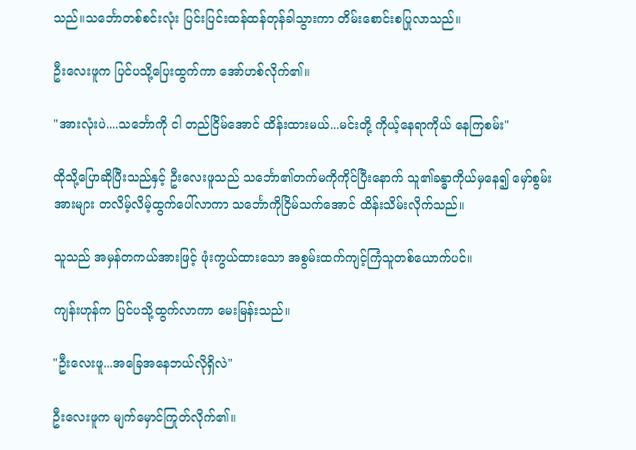သည်။သင်္ဘောတစ်စင်းလုံး ပြင်းပြင်းထန်ထန်တုန်ခါသွားကာ တိမ်းစောင်းစပြုလာသည်။

ဦးလေးဖူက ပြင်ပသို့ပြေးထွက်ကာ အော်ဟစ်လိုက်၏။

"အားလုံးပဲ....သင်္ဘောကို ငါ တည်ငြိမ်အောင် ထိန်းထားမယ်...မင်းတို့ ကိုယ့်နေရာကိုယ် နေကြစမ်း"

ထိုသို့ပြောဆိုပြီးသည်နှင့် ဦးလေးဖူသည် သင်္ဘော၏တက်မကိုကိုင်ပြီးနောက် သူ၏ခန္ဓာကိုယ်မှနေ၍ မှော်စွမ်းအားများ တလိမ့်လိမ့်ထွက်ပေါ်လာကာ သင်္ဘောကိုငြိမ်သက်အောင် ထိန်းသိမ်းလိုက်သည်။

သူသည် အမှန်တကယ်အားဖြင့် ဖုံးကွယ်ထားသော အစွမ်းထက်ကျင့်ကြံသူတစ်ယောက်ပင်။

ကျန်းဟုန်က ပြင်ပသို့ထွက်လာကာ မေးမြန်းသည်။

"ဦးလေးဖူ...အခြေအနေဘယ်လိုရှိလဲ"

ဦးလေးဖူက မျက်မှောင်ကြုတ်လိုက်၏။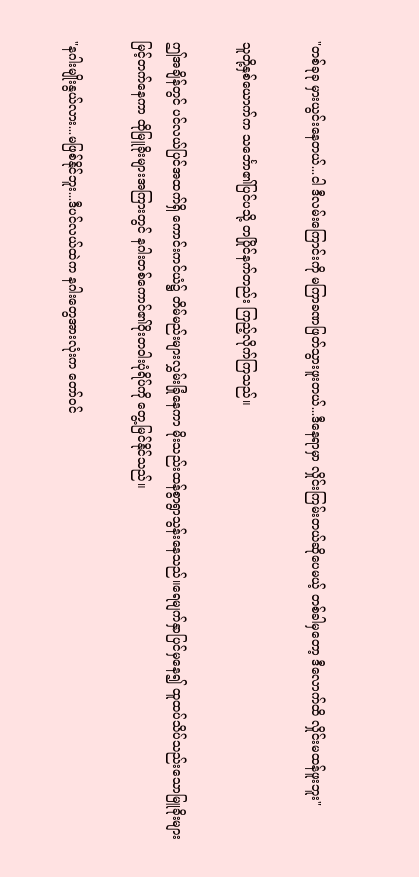"တစ်ခုခု မှားယွင်းနေတယ်...ငါ ဒီလမ်းကြောင်းကို မကြာခဏဖြတ်သွားဖူးတယ်...ဒီနေရာမှာ လှိုင်းကြမ်းတယ်ဆိုပေမယ့် တစ်ခါမှတော့ ဒီလောက်ထိ လှိုင်းမထန်ဖူးဘူး"

သူတို့နှစ်ယောက်က သင်္ဘော၏ပြင်ပသို့ တပြိုင်နက်တည်း ကြည့်လိုက်ကြသည်။

ဤအချိန်တွင် ပင်လယ်ပြင်အထက်ရှိ ကောင်းကင်ယံ၌ တိမ်မည်းများလွှမ်းခြုံနေကာ မိုးသည်းထန်စွာရွာသွန်းနေသည်။ရေမျက်နှာပြင်မှနေ၍ ထူထပ်သိပ်သည်းသောမြူခိုးများ မြင့်တက်နေကာ ထိုမြူခိုးများအကြားတွင် နဂါးတစ်ကောင်၏ဝိုးတဝါးပုံရိပ်ကို တွေ့မြင်နိုင်သည်။

"နဂါးမျိုးနွယ်လား...မဖြစ်နိုင်ဘူး...ဒီပင်လယ်ထဲက နဂါးတွေအားလုံးက တော်ဝင်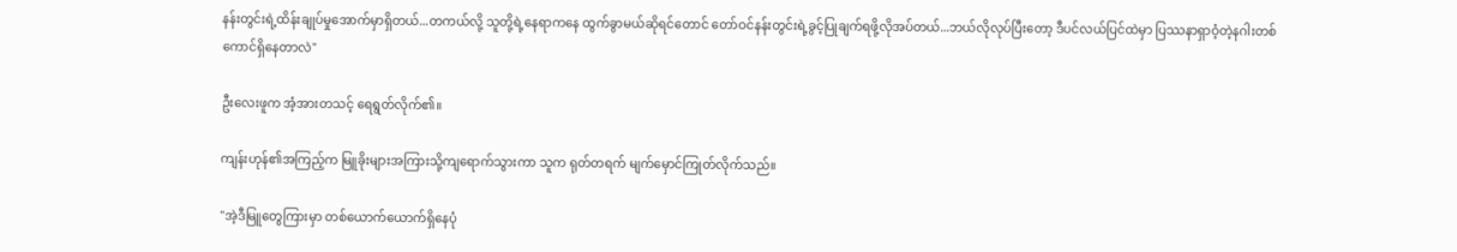နန်းတွင်းရဲ့ထိန်းချုပ်မှုအောက်မှာရှိတယ်...တကယ်လို့ သူတို့ရဲ့နေရာကနေ ထွက်ခွာမယ်ဆိုရင်တောင် တော်ဝင်နန်းတွင်းရဲ့ခွင့်ပြုချက်ရဖို့လိုအပ်တယ်...ဘယ်လိုလုပ်ပြီးတော့ ဒီပင်လယ်ပြင်ထဲမှာ ပြဿနာရှာဝံ့တဲ့နဂါးတစ်ကောင်ရှိနေတာလဲ"

ဦးလေးဖူက အံ့အားတသင့် ရေရွတ်လိုက်၏။

ကျန်းဟုန်၏အကြည့်က မြူခိုးများအကြားသို့ကျရောက်သွားကာ သူက ရုတ်တရက် မျက်မှောင်ကြုတ်လိုက်သည်။

"အဲ့ဒီမြူတွေကြားမှာ တစ်ယောက်ယောက်ရှိနေပုံ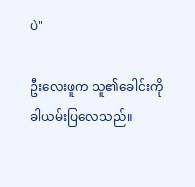ပဲ"

ဦးလေးဖူက သူ၏ခေါင်းကို ခါယမ်းပြလေသည်။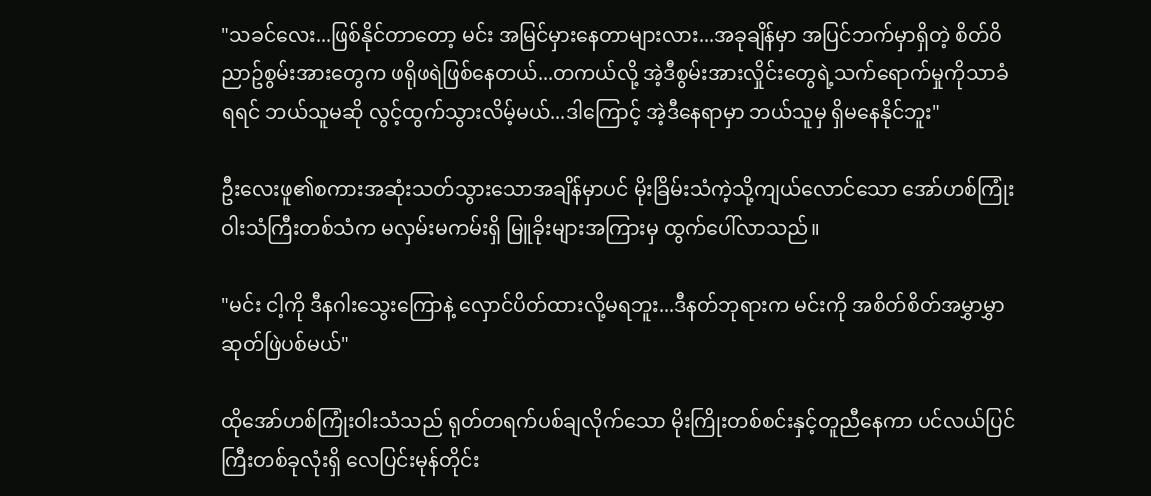"သခင်လေး...ဖြစ်နိုင်တာတော့ မင်း အမြင်မှားနေတာများလား...အခုချိန်မှာ အပြင်ဘက်မှာရှိတဲ့ စိတ်ဝိညာဥ်စွမ်းအားတွေက ဖရိုဖရဲဖြစ်နေတယ်...တကယ်လို့ အဲ့ဒီစွမ်းအားလှိုင်းတွေရဲ့သက်ရောက်မှုကိုသာခံရရင် ဘယ်သူမဆို လွင့်ထွက်သွားလိမ့်မယ်...ဒါကြောင့် အဲ့ဒီနေရာမှာ ဘယ်သူမှ ရှိမနေနိုင်ဘူး"

ဦးလေးဖူ၏စကားအဆုံးသတ်သွားသောအချိန်မှာပင် မိုးခြိမ်းသံကဲ့သို့ကျယ်လောင်သော အော်ဟစ်ကြုံးဝါးသံကြီးတစ်သံက မလှမ်းမကမ်းရှိ မြူခိုးများအကြားမှ ထွက်ပေါ်လာသည်။

"မင်း ငါ့ကို ဒီနဂါးသွေးကြောနဲ့ လှောင်ပိတ်ထားလို့မရဘူး...ဒီနတ်ဘုရားက မင်းကို အစိတ်စိတ်အမွှာမွှာဆုတ်ဖြဲပစ်မယ်"

ထိုအော်ဟစ်ကြုံးဝါးသံသည် ရုတ်တရက်ပစ်ချလိုက်သော မိုးကြိုးတစ်စင်းနှင့်တူညီနေကာ ပင်လယ်ပြင်ကြီးတစ်ခုလုံးရှိ လေပြင်းမုန်တိုင်း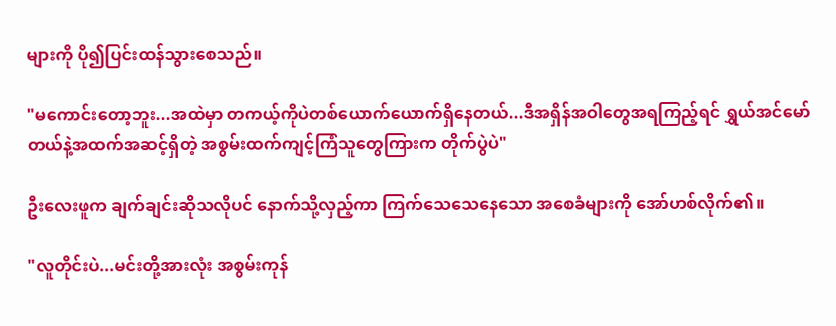များကို ပို၍ပြင်းထန်သွားစေသည်။

"မကောင်းတော့ဘူး...အထဲမှာ တကယ့်ကိုပဲတစ်ယောက်ယောက်ရှိနေတယ်...ဒီအရှိန်အဝါတွေအရကြည့်ရင် ရွှယ်အင်မော်တယ်နဲ့အထက်အဆင့်ရှိတဲ့ အစွမ်းထက်ကျင့်ကြံသူတွေကြားက တိုက်ပွဲပဲ"

ဦးလေးဖူက ချက်ချင်းဆိုသလိုပင် နောက်သို့လှည့်ကာ ကြက်သေသေနေသော အစေခံများကို အော်ဟစ်လိုက်၏။

"လူတိုင်းပဲ...မင်းတို့အားလုံး အစွမ်းကုန်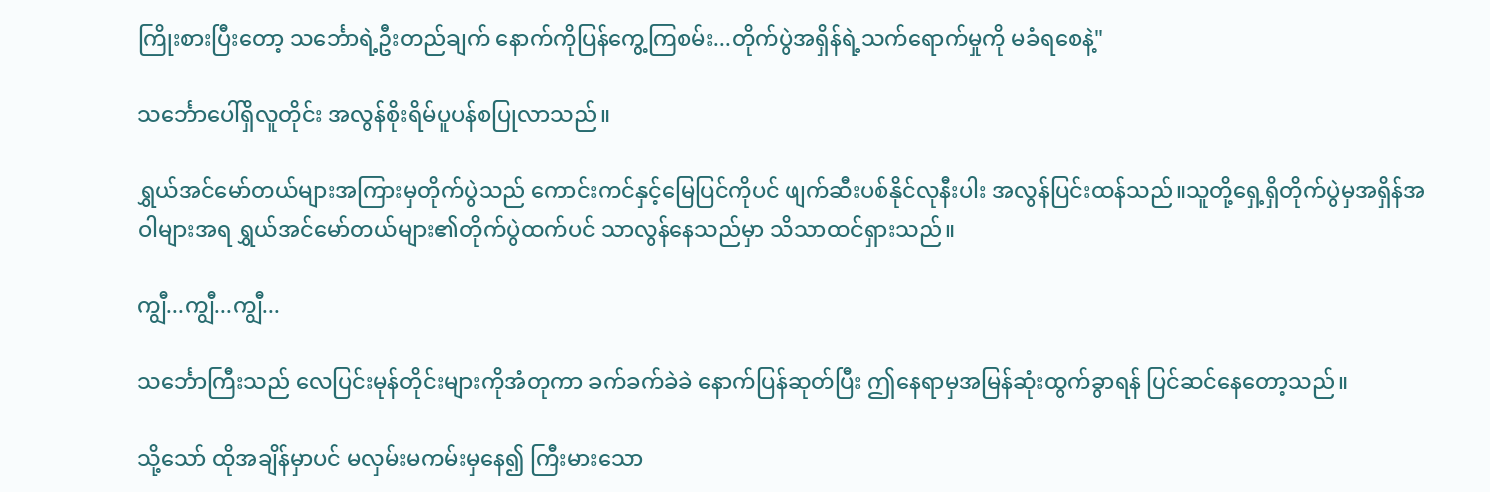ကြိုးစားပြီးတော့ သင်္ဘောရဲ့ဦးတည်ချက် နောက်ကိုပြန်ကွေ့ကြစမ်း...တိုက်ပွဲအရှိန်ရဲ့သက်ရောက်မှုကို မခံရစေနဲ့"

သင်္ဘောပေါ်ရှိလူတိုင်း အလွန်စိုးရိမ်ပူပန်စပြုလာသည်။

ရွှယ်အင်မော်တယ်များအကြားမှတိုက်ပွဲသည် ကောင်းကင်နှင့်မြေပြင်ကိုပင် ဖျက်ဆီးပစ်နိုင်လုနီးပါး အလွန်ပြင်းထန်သည်။သူတို့ရှေ့ရှိတိုက်ပွဲမှအရှိန်အဝါများအရ ရွှယ်အင်မော်တယ်များ၏တိုက်ပွဲထက်ပင် သာလွန်နေသည်မှာ သိသာထင်ရှားသည်။

ကျွီ...ကျွီ...ကျွီ...

သင်္ဘောကြီးသည် လေပြင်းမုန်တိုင်းများကိုအံတုကာ ခက်ခက်ခဲခဲ နောက်ပြန်ဆုတ်ပြီး ဤနေရာမှအမြန်ဆုံးထွက်ခွာရန် ပြင်ဆင်နေတော့သည်။

သို့သော် ထိုအချိန်မှာပင် မလှမ်းမကမ်းမှနေ၍ ကြီးမားသော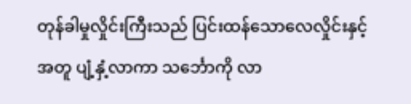တုန်ခါမှုလှိုင်းကြီးသည် ပြင်းထန်သောလေလှိုင်းနှင့်အတူ ပျံ့နှံ့လာကာ သင်္ဘောကို လာ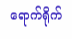ရောက်ရိုက်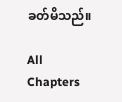ခတ်မိသည်။

All Chapters